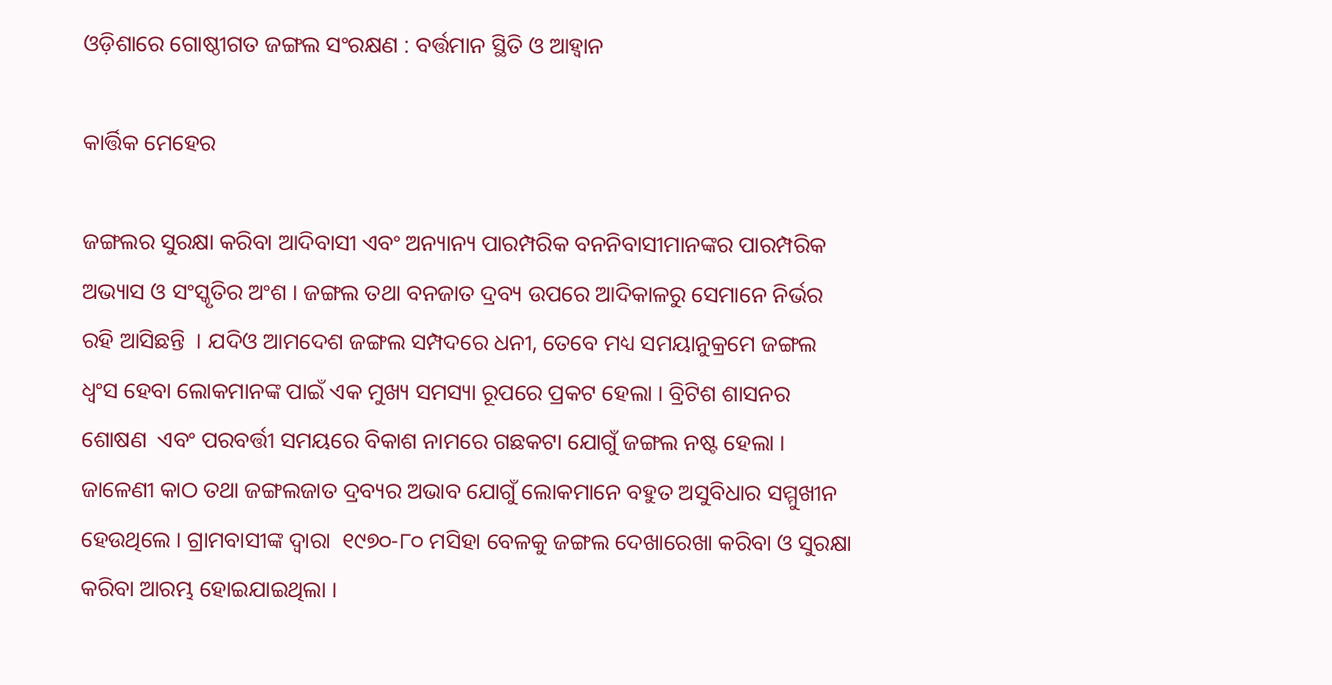ଓଡ଼ିଶାରେ ଗୋଷ୍ଠୀଗତ ଜଙ୍ଗଲ ସଂରକ୍ଷଣ : ବର୍ତ୍ତମାନ ସ୍ଥିତି ଓ ଆହ୍ୱାନ

କାର୍ତ୍ତିକ ମେହେର

ଜଙ୍ଗଲର ସୁରକ୍ଷା କରିବା ଆଦିବାସୀ ଏବଂ ଅନ୍ୟାନ୍ୟ ପାରମ୍ପରିକ ବନନିବାସୀମାନଙ୍କର ପାରମ୍ପରିକ ଅଭ୍ୟାସ ଓ ସଂସ୍କୃତିର ଅଂଶ । ଜଙ୍ଗଲ ତଥା ବନଜାତ ଦ୍ରବ୍ୟ ଉପରେ ଆଦିକାଳରୁ ସେମାନେ ନିର୍ଭର ରହି ଆସିଛନ୍ତି  । ଯଦିଓ ଆମଦେଶ ଜଙ୍ଗଲ ସମ୍ପଦରେ ଧନୀ, ତେବେ ମଧ୍ୟ ସମୟାନୁକ୍ରମେ ଜଙ୍ଗଲ ଧ୍ୱଂସ ହେବା ଲୋକମାନଙ୍କ ପାଇଁ ଏକ ମୁଖ୍ୟ ସମସ୍ୟା ରୂପରେ ପ୍ରକଟ ହେଲା । ବ୍ରିଟିଶ ଶାସନର ଶୋଷଣ  ଏବଂ ପରବର୍ତ୍ତୀ ସମୟରେ ବିକାଶ ନାମରେ ଗଛକଟା ଯୋଗୁଁ ଜଙ୍ଗଲ ନଷ୍ଟ ହେଲା । ଜାଳେଣୀ କାଠ ତଥା ଜଙ୍ଗଲଜାତ ଦ୍ରବ୍ୟର ଅଭାବ ଯୋଗୁଁ ଲୋକମାନେ ବହୁତ ଅସୁବିଧାର ସମ୍ମୁଖୀନ ହେଉଥିଲେ । ଗ୍ରାମବାସୀଙ୍କ ଦ୍ୱାରା  ୧୯୭୦-୮୦ ମସିହା ବେଳକୁ ଜଙ୍ଗଲ ଦେଖାରେଖା କରିବା ଓ ସୁରକ୍ଷା କରିବା ଆରମ୍ଭ ହୋଇଯାଇଥିଲା ।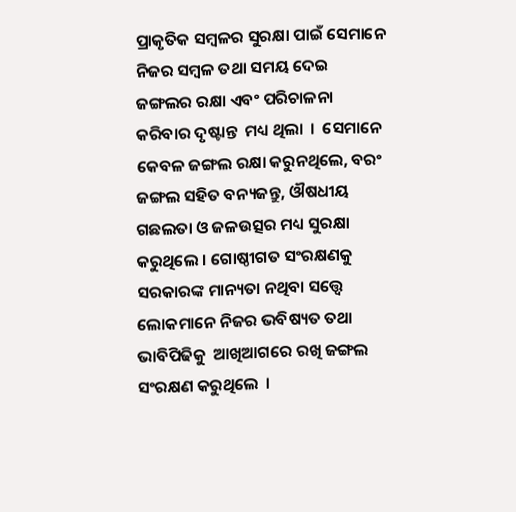ପ୍ରାକୃତିକ ସମ୍ବଳର ସୁରକ୍ଷା ପାଇଁ ସେମାନେ ନିଜର ସମ୍ବଳ ତଥା ସମୟ ଦେଇ ଜଙ୍ଗଲର ରକ୍ଷା ଏବଂ ପରିଚାଳନା କରିବାର ଦୃଷ୍ଟାନ୍ତ  ମଧ୍ୟ ଥିଲା  ।  ସେମାନେ କେବଳ ଜଙ୍ଗଲ ରକ୍ଷା କରୁନଥିଲେ, ବରଂ ଜଙ୍ଗଲ ସହିତ ବନ୍ୟଜନ୍ତୁ, ଔଷଧୀୟ ଗଛଲତା ଓ ଜଳଉତ୍ସର ମଧ୍ୟ ସୁରକ୍ଷା କରୁଥିଲେ । ଗୋଷ୍ଠୀଗତ ସଂରକ୍ଷଣକୁ ସରକାରଙ୍କ ମାନ୍ୟତା ନଥିବା ସତ୍ତ୍ୱେ ଲୋକମାନେ ନିଜର ଭବିଷ୍ୟତ ତଥା ଭାବିପିଢିକୁ  ଆଖିଆଗରେ ରଖି ଜଙ୍ଗଲ ସଂରକ୍ଷଣ କରୁଥିଲେ  ।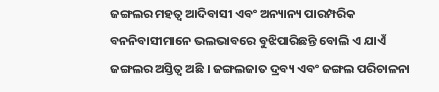ଜଙ୍ଗଲର ମହତ୍ୱ ଆଦିବାସୀ ଏବଂ ଅନ୍ୟାନ୍ୟ ପାରମ୍ପରିକ ବନନିବାସୀମାନେ ଭଲଭାବରେ ବୁଝିପାରିଛନ୍ତି ବୋଲି ଏ ଯାଏଁ ଜଙ୍ଗଲର ଅସ୍ତିତ୍ୱ ଅଛି । ଜଙ୍ଗଲଜାତ ଦ୍ରବ୍ୟ ଏବଂ ଜଙ୍ଗଲ ପରିଚାଳନା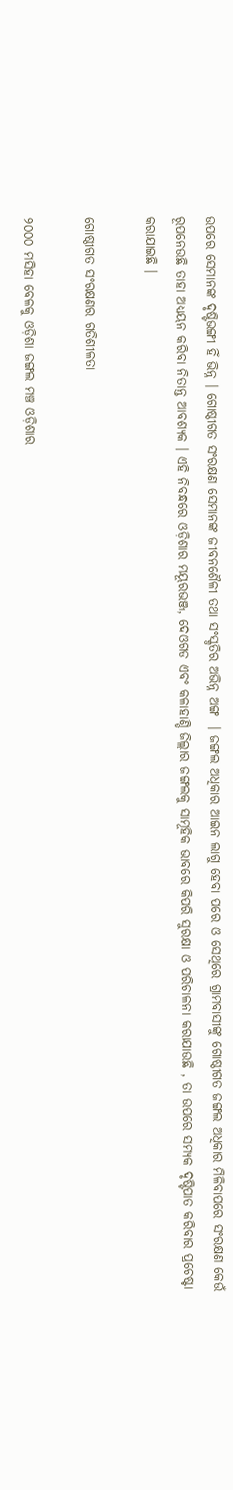ଉପରେ ସେମାନଙ୍କ ଦୃଷ୍ଟିଭଙ୍ଗୀ ହିଁ ଭିନ୍ନ । ଗୋଷ୍ଠୀଗତ ସଂରକ୍ଷଣ ସେମାନଙ୍କ ଜୀବନଶୈଳୀ ତଥା ସଂସ୍କୃତିର ଅଭିନ୍ନ ଅଙ୍ଗ  । ଜଙ୍ଗଲ ଅଧିକାର ଆଇନ ଲାଗୁ ହେବା ପରେ ଓ ସେଥିରେ ଗ୍ରାମବାସୀଙ୍କୁ ଗୋଷ୍ଠୀଗତ ଜଙ୍ଗଲ ଅଧିକାର ମିଳିବାପରେ ସଂରକ୍ଷଣ କେଉଁ ରୂପନେଉଛି ତାହା ଅଧ୍ୟୟନ କରିବା ନିତାନ୍ତ ଆବଶ୍ୟକ । ଏହି ନିବନ୍ଧରେ ଓଡ଼ିଶାର ମୟୂରଭଞ୍ଜ, ଦେଓଗଡ ଏବଂ କଳାହାଣ୍ଡି ଜିଲ୍ଲାର ଜଙ୍ଗଲକୁ ସାମୂହିକ ଭାବରେ କିପରି ସୁରକ୍ଷା ଓ ପରିଚାଳନା କରାଯାଉଛି , ତା ଉପରେ ସମ୍ୟକ ଦୃଷ୍ଟିପାତ କରିବାର ପ୍ରଚେଷ୍ଟା କରାଯାଇଛି ।

ଗୋଷ୍ଠୀଗତ ସଂରକ୍ଷଣର ଗତିଶୀଳତା

୨୦୦୦ ମସିହା ବେଳକୁ ଓଡ଼ିଶା ଜଙ୍ଗଲ ମଞ୍ଚ ଓଡ଼ିଶାର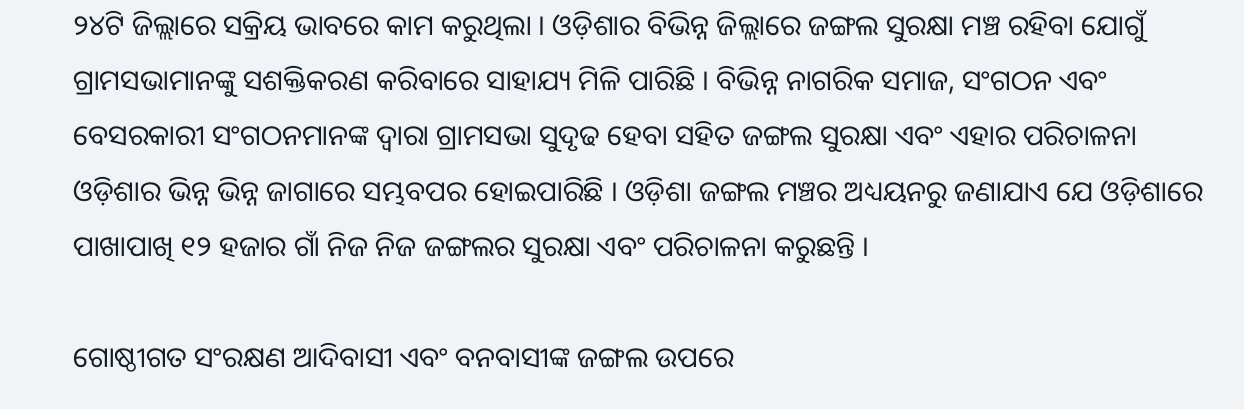୨୪ଟି ଜିଲ୍ଲାରେ ସକ୍ରିୟ ଭାବରେ କାମ କରୁଥିଲା । ଓଡ଼ିଶାର ବିଭିନ୍ନ ଜିଲ୍ଲାରେ ଜଙ୍ଗଲ ସୁରକ୍ଷା ମଞ୍ଚ ରହିବା ଯୋଗୁଁ ଗ୍ରାମସଭାମାନଙ୍କୁ ସଶକ୍ତିକରଣ କରିବାରେ ସାହାଯ୍ୟ ମିଳି ପାରିଛି । ବିଭିନ୍ନ ନାଗରିକ ସମାଜ, ସଂଗଠନ ଏବଂ ବେସରକାରୀ ସଂଗଠନମାନଙ୍କ ଦ୍ୱାରା ଗ୍ରାମସଭା ସୁଦୃଢ ହେବା ସହିତ ଜଙ୍ଗଲ ସୁରକ୍ଷା ଏବଂ ଏହାର ପରିଚାଳନା ଓଡ଼ିଶାର ଭିନ୍ନ ଭିନ୍ନ ଜାଗାରେ ସମ୍ଭବପର ହୋଇପାରିଛି । ଓଡ଼ିଶା ଜଙ୍ଗଲ ମଞ୍ଚର ଅଧ୍ୟୟନରୁ ଜଣାଯାଏ ଯେ ଓଡ଼ିଶାରେ ପାଖାପାଖି ୧୨ ହଜାର ଗାଁ ନିଜ ନିଜ ଜଙ୍ଗଲର ସୁରକ୍ଷା ଏବଂ ପରିଚାଳନା କରୁଛନ୍ତି ।

ଗୋଷ୍ଠୀଗତ ସଂରକ୍ଷଣ ଆଦିବାସୀ ଏବଂ ବନବାସୀଙ୍କ ଜଙ୍ଗଲ ଉପରେ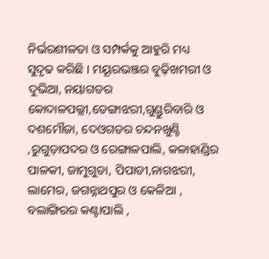ନିର୍ଭରଶୀଳତା ଓ ସମ୍ପର୍କକୁ ଆହୁରି ମଧ୍ୟ ସୁଦୃଢ କରିଛି । ମୟୂରଭଞ୍ଜର ବୁଢ଼ିଖମରୀ ଓ ଦୁଭିଆ, ନୟାଗଡର କୋଦାଳପଲ୍ଲୀ,ଡେଙ୍ଗାଝରୀ,ଗୁଣ୍ଡୁରିବାରି ଓ ଦଶମୌଜା, ଦେଓଗଡର ଚନ୍ଦନଖୁଣ୍ଟି ,ରୁଗୁଡ଼ାପଦର ଓ ରେଙ୍ଗାଳପାଲି, କଳାହାଣ୍ଡିର ପାଳକୀ, ଜାମୁଗୁଡା, ପିପାଡୀ,ନାଗଝରୀ, ଲାମେର, ଜଗନ୍ନାଥପୁର ଓ କେଳିଆ , ବଲାଙ୍ଗିରର କଣ୍ଟାପାଲି ,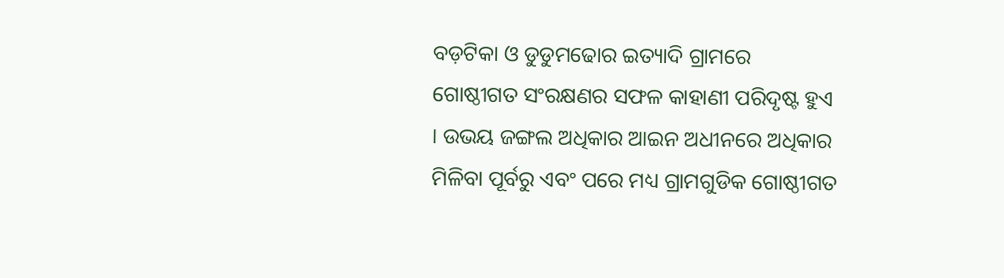ବଡ଼ଟିକା ଓ ଡୁଡୁମଢୋର ଇତ୍ୟାଦି ଗ୍ରାମରେ ଗୋଷ୍ଠୀଗତ ସଂରକ୍ଷଣର ସଫଳ କାହାଣୀ ପରିଦୃଷ୍ଟ ହୁଏ । ଉଭୟ ଜଙ୍ଗଲ ଅଧିକାର ଆଇନ ଅଧୀନରେ ଅଧିକାର ମିଳିବା ପୂର୍ବରୁ ଏବଂ ପରେ ମଧ୍ୟ ଗ୍ରାମଗୁଡିକ ଗୋଷ୍ଠୀଗତ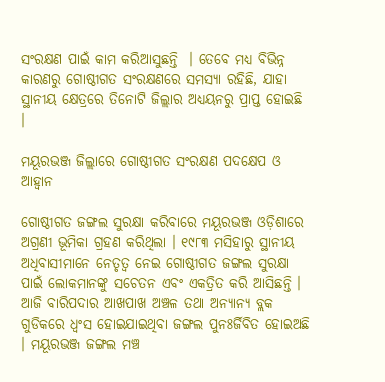ସଂରକ୍ଷଣ ପାଇଁ କାମ କରିଆସୁଛନ୍ତି  । ତେବେ ମଧ୍ୟ ବିଭିନ୍ନ କାରଣରୁ ଗୋଷ୍ଠୀଗତ ସଂରକ୍ଷଣରେ ସମସ୍ୟା ରହିଛି, ଯାହା ସ୍ଥାନୀୟ କ୍ଷେତ୍ରରେ ତିନୋଟି ଜିଲ୍ଲାର ଅଧ୍ୟୟନରୁ ପ୍ରାପ୍ତ ହୋଇଛି  ।

ମୟୂରଭଞ୍ଜ ଜିଲ୍ଲାରେ ଗୋଷ୍ଠୀଗତ ସଂରକ୍ଷଣ ପଦକ୍ଷେପ ଓ ଆହ୍ୱାନ

ଗୋଷ୍ଠୀଗତ ଜଙ୍ଗଲ ସୁରକ୍ଷା କରିବାରେ ମୟୂରଭଞ୍ଜ ଓଡ଼ିଶାରେ ଅଗ୍ରଣୀ ଭୂମିକା ଗ୍ରହଣ କରିଥିଲା । ୧୯୮୩ ମସିହାରୁ ସ୍ଥାନୀୟ ଅଧିବାସୀମାନେ ନେତୃତ୍ୱ ନେଇ ଗୋଷ୍ଠୀଗତ ଜଙ୍ଗଲ ସୁରକ୍ଷା ପାଇଁ ଲୋକମାନଙ୍କୁ ସଚେତନ ଏବଂ ଏକତ୍ରିତ କରି ଆସିଛନ୍ତି । ଆଜି ବାରିପଦାର ଆଖପାଖ ଅଞ୍ଚଳ ତଥା ଅନ୍ୟାନ୍ୟ ବ୍ଲକ ଗୁଡିକରେ ଧ୍ୱଂସ ହୋଇଯାଇଥିବା ଜଙ୍ଗଲ ପୁନଃର୍ଜିବିତ ହୋଇଅଛି । ମୟୂରଭଞ୍ଜ ଜଙ୍ଗଲ ମଞ୍ଚ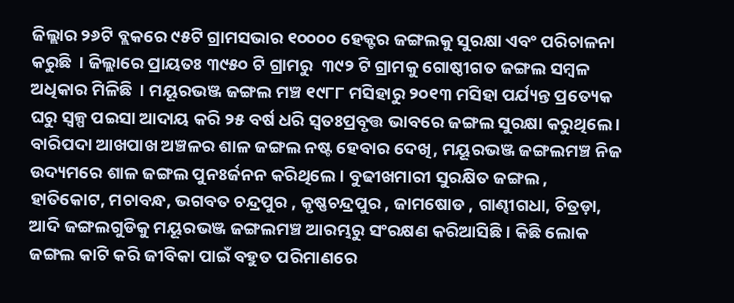ଜିଲ୍ଲାର ୨୬ଟି ବ୍ଲକରେ ୯୫ଟି ଗ୍ରାମସଭାର ୧୦୦୦୦ ହେକ୍ଟର ଜଙ୍ଗଲକୁ ସୁରକ୍ଷା ଏବଂ ପରିଚାଳନା କରୁଛି  । ଜିଲ୍ଲାରେ ପ୍ରାୟତଃ ୩୯୫୦ ଟି ଗ୍ରାମରୁ  ୩୯୨ ଟି ଗ୍ରାମକୁ ଗୋଷ୍ଠୀଗତ ଜଙ୍ଗଲ ସମ୍ବଳ ଅଧିକାର ମିଳିଛି  । ମୟୂରଭଞ୍ଜ ଜଙ୍ଗଲ ମଞ୍ଚ ୧୯୮୮ ମସିହାରୁ ୨୦୧୩ ମସିହା ପର୍ଯ୍ୟନ୍ତ ପ୍ରତ୍ୟେକ ଘରୁ ସ୍ୱଳ୍ପ ପଇସା ଆଦାୟ କରି ୨୫ ବର୍ଷ ଧରି ସ୍ୱତଃପ୍ରବୃତ୍ତ ଭାବରେ ଜଙ୍ଗଲ ସୁରକ୍ଷା କରୁଥିଲେ । ବାରିପଦା ଆଖପାଖ ଅଞ୍ଚଳର ଶାଳ ଜଙ୍ଗଲ ନଷ୍ଟ ହେବାର ଦେଖି, ମୟୂରଭଞ୍ଜ ଜଙ୍ଗଲମଞ୍ଚ ନିଜ ଉଦ୍ୟମରେ ଶାଳ ଜଙ୍ଗଲ ପୁନଃର୍ଜନନ କରିଥିଲେ । ବୁଢୀଖମାରୀ ସୁରକ୍ଷିତ ଜଙ୍ଗଲ , ହାତିକୋଟ, ମଚାବନ୍ଧ, ଭଗବତ ଚନ୍ଦ୍ରପୁର , କୃଷ୍ଣଚନ୍ଦ୍ରପୁର , ଜାମଷୋଡ , ଗାଣ୍ଢୀଗଧା, ଚିତ୍ରଡ଼ା, ଆଦି ଜଙ୍ଗଲଗୁଡିକୁ ମୟୂରଭଞ୍ଜ ଜଙ୍ଗଲମଞ୍ଚ ଆରମ୍ଭରୁ ସଂରକ୍ଷଣ କରିଆସିଛି । କିଛି ଲୋକ ଜଙ୍ଗଲ କାଟି କରି ଜୀବିକା ପାଇଁ ବହୁତ ପରିମାଣରେ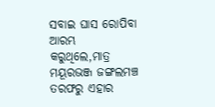ସବାଇ ଘାସ ରୋପିବା ଆରମ୍ଭ କରୁଥିଲେ,ମାତ୍ର ମୟୂରଭଞ୍ଜ ଜଙ୍ଗଲମଞ୍ଚ ତରଫରୁ ଏହାର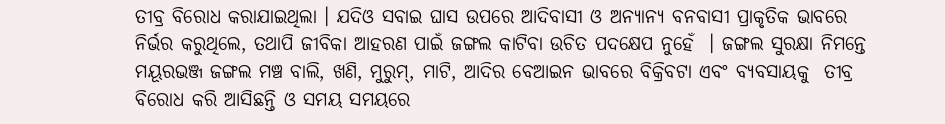ତୀବ୍ର ବିରୋଧ କରାଯାଇଥିଲା । ଯଦିଓ ସବାଇ ଘାସ ଉପରେ ଆଦିବାସୀ ଓ ଅନ୍ୟାନ୍ୟ ବନବାସୀ ପ୍ରାକୃତିକ ଭାବରେ ନିର୍ଭର କରୁଥିଲେ, ତଥାପି ଜୀବିକା ଆହରଣ ପାଇଁ ଜଙ୍ଗଲ କାଟିବା ଉଚିତ ପଦକ୍ଷେପ ନୁହେଁ  । ଜଙ୍ଗଲ ସୁରକ୍ଷା ନିମନ୍ତେ ମୟୂରଭଞ୍ଜ ଜଙ୍ଗଲ ମଞ୍ଚ ବାଲି, ଖଣି, ମୁରୁମ୍, ମାଟି, ଆଦିର ବେଆଇନ ଭାବରେ ବିକ୍ରିବଟା ଏବଂ ବ୍ୟବସାୟକୁ  ତୀବ୍ର ବିରୋଧ କରି ଆସିଛନ୍ତି ଓ ସମୟ ସମୟରେ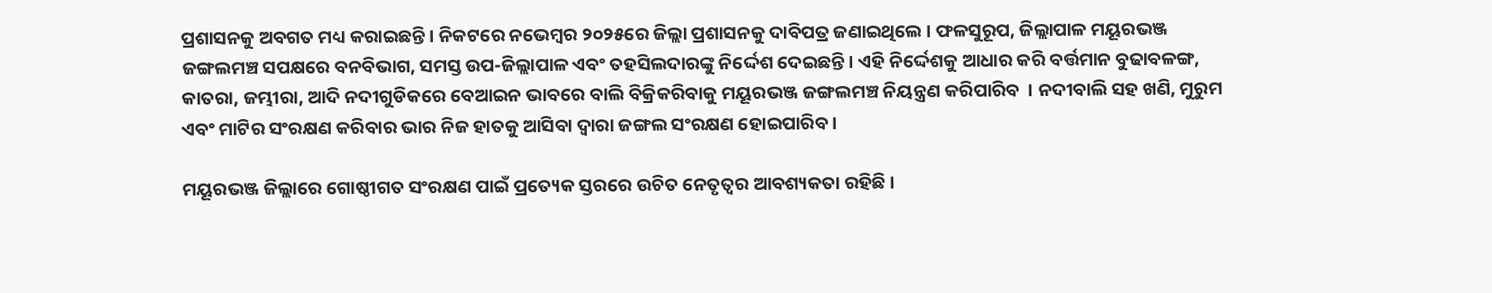ପ୍ରଶାସନକୁ ଅବଗତ ମଧ୍ୟ କରାଇଛନ୍ତି । ନିକଟରେ ନଭେମ୍ବର ୨୦୨୫ରେ ଜିଲ୍ଲା ପ୍ରଶାସନକୁ ଦାବିପତ୍ର ଜଣାଇଥିଲେ । ଫଳସୁରୂପ, ଜିଲ୍ଲାପାଳ ମୟୂରଭଞ୍ଜ ଜଙ୍ଗଲମଞ୍ଚ ସପକ୍ଷରେ ବନବିଭାଗ, ସମସ୍ତ ଉପ-ଜିଲ୍ଲାପାଳ ଏବଂ ତହସିଲଦାରଙ୍କୁ ନିର୍ଦ୍ଦେଶ ଦେଇଛନ୍ତି । ଏହି ନିର୍ଦ୍ଦେଶକୁ ଆଧାର କରି ବର୍ତ୍ତମାନ ବୁଢାବଳଙ୍ଗ, କାତରା, ଜମ୍ଭୀରା, ଆଦି ନଦୀଗୁଡିକରେ ବେଆଇନ ଭାବରେ ବାଲି ବିକ୍ରିକରିବାକୁ ମୟୂରଭଞ୍ଜ ଜଙ୍ଗଲମଞ୍ଚ ନିୟନ୍ତ୍ରଣ କରିପାରିବ  । ନଦୀବାଲି ସହ ଖଣି, ମୁରୁମ ଏବଂ ମାଟିର ସଂରକ୍ଷଣ କରିବାର ଭାର ନିଜ ହାତକୁ ଆସିବା ଦ୍ୱାରା ଜଙ୍ଗଲ ସଂରକ୍ଷଣ ହୋଇପାରିବ ।

ମୟୂରଭଞ୍ଜ ଜିଲ୍ଲାରେ ଗୋଷ୍ଠୀଗତ ସଂରକ୍ଷଣ ପାଇଁ ପ୍ରତ୍ୟେକ ସ୍ତରରେ ଉଚିତ ନେତୃତ୍ୱର ଆବଶ୍ୟକତା ରହିଛି ।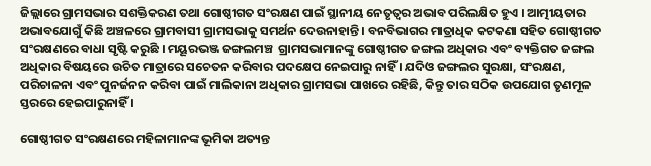ଜିଲ୍ଲାରେ ଗ୍ରାମସଭାର ସଶକ୍ତିକରଣ ତଥା ଗୋଷ୍ଠୀଗତ ସଂରକ୍ଷଣ ପାଇଁ ସ୍ଥାନୀୟ ନେତୃତ୍ୱର ଅଭାବ ପରିଲକ୍ଷିତ ହୁଏ । ଆତ୍ମୀୟତାର ଅଭାବଯୋଗୁଁ କିଛି ଅଞ୍ଚଳରେ ଗ୍ରାମବାସୀ ଗ୍ରାମସଭାକୁ ସମର୍ଥନ ଦେଉନାହାନ୍ତି । ବନବିଭାଗର ମାତ୍ରାଧିକ କଟକଣା ସହିତ ଗୋଷ୍ଠୀଗତ ସଂରକ୍ଷଣରେ ବାଧା ସୃଷ୍ଟି କରୁଛି । ମୟୂରଭଞ୍ଜ ଜଙ୍ଗଲମଞ୍ଚ  ଗ୍ରାମସଭାମାନଙ୍କୁ ଗୋଷ୍ଠୀଗତ ଜଙ୍ଗଲ ଅଧିକାର ଏବଂ ବ୍ୟକ୍ତିଗତ ଜଙ୍ଗଲ ଅଧିକାର ବିଷୟରେ ଉଚିତ ମାତ୍ରାରେ ସଚେତନ କରିବାର ପଦକ୍ଷେପ ନେଇପାରୁ ନାହିଁ । ଯଦିଓ ଜଙ୍ଗଲର ସୁରକ୍ଷା, ସଂରକ୍ଷଣ, ପରିଚାଳନା ଏବଂ ପୁନର୍ଜନନ କରିବା ପାଇଁ ମାଲିକାନା ଅଧିକାର ଗ୍ରାମସଭା ପାଖରେ ରହିଛି, କିନ୍ତୁ ତାର ସଠିକ ଉପଯୋଗ ତୃଣମୂଳ ସ୍ତରରେ ହେଇପାରୁନାହିଁ ।

ଗୋଷ୍ଠୀଗତ ସଂରକ୍ଷଣରେ ମହିଳାମାନଙ୍କ ଭୂମିକା ଅତ୍ୟନ୍ତ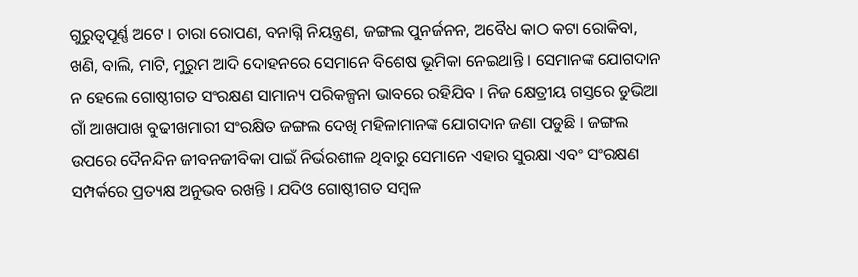ଗୁରୁତ୍ୱପୂର୍ଣ୍ଣ ଅଟେ । ଚାରା ରୋପଣ, ବନାଗ୍ନି ନିୟନ୍ତ୍ରଣ, ଜଙ୍ଗଲ ପୁନର୍ଜନନ, ଅବୈଧ କାଠ କଟା ରୋକିବା, ଖଣି, ବାଲି, ମାଟି, ମୁରୁମ ଆଦି ଦୋହନରେ ସେମାନେ ବିଶେଷ ଭୂମିକା ନେଇଥାନ୍ତି । ସେମାନଙ୍କ ଯୋଗଦାନ ନ ହେଲେ ଗୋଷ୍ଠୀଗତ ସଂରକ୍ଷଣ ସାମାନ୍ୟ ପରିକଳ୍ପନା ଭାବରେ ରହିଯିବ । ନିଜ କ୍ଷେତ୍ରୀୟ ଗସ୍ତରେ ଡୁଭିଆ ଗାଁ ଆଖପାଖ ବୁଢୀଖମାରୀ ସଂରକ୍ଷିତ ଜଙ୍ଗଲ ଦେଖି ମହିଳାମାନଙ୍କ ଯୋଗଦାନ ଜଣା ପଡୁଛି । ଜଙ୍ଗଲ ଉପରେ ଦୈନନ୍ଦିନ ଜୀବନଜୀବିକା ପାଇଁ ନିର୍ଭରଶୀଳ ଥିବାରୁ ସେମାନେ ଏହାର ସୁରକ୍ଷା ଏବଂ ସଂରକ୍ଷଣ ସମ୍ପର୍କରେ ପ୍ରତ୍ୟକ୍ଷ ଅନୁଭବ ରଖନ୍ତି । ଯଦିଓ ଗୋଷ୍ଠୀଗତ ସମ୍ବଳ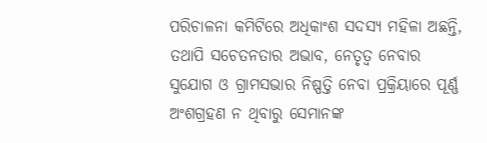ପରିଚାଳନା କମିଟିରେ ଅଧିକାଂଶ ସଦସ୍ୟ ମହିଳା ଅଛନ୍ତି, ତଥାପି ସଚେତନତାର ଅଭାବ, ନେତୃତ୍ୱ ନେବାର ସୁଯୋଗ ଓ ଗ୍ରାମସଭାର ନିଷ୍ପତ୍ତି ନେବା ପ୍ରକ୍ରିୟାରେ ପୂର୍ଣ୍ଣ ଅଂଶଗ୍ରହଣ ନ ଥିବାରୁ ସେମାନଙ୍କ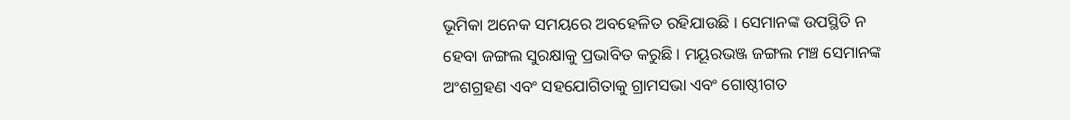ଭୂମିକା ଅନେକ ସମୟରେ ଅବହେଳିତ ରହିଯାଉଛି । ସେମାନଙ୍କ ଉପସ୍ଥିତି ନ ହେବା ଜଙ୍ଗଲ ସୁରକ୍ଷାକୁ ପ୍ରଭାବିତ କରୁଛି । ମୟୂରଭଞ୍ଜ ଜଙ୍ଗଲ ମଞ୍ଚ ସେମାନଙ୍କ ଅଂଶଗ୍ରହଣ ଏବଂ ସହଯୋଗିତାକୁ ଗ୍ରାମସଭା ଏବଂ ଗୋଷ୍ଠୀଗତ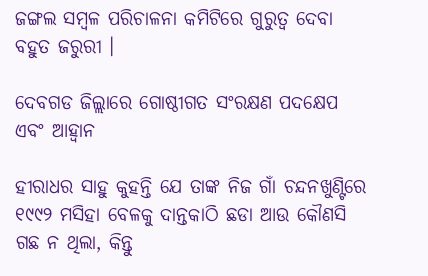ଜଙ୍ଗଲ ସମ୍ବଳ ପରିଚାଳନା କମିଟିରେ ଗୁରୁତ୍ୱ ଦେବା ବହୁତ ଜରୁରୀ ।

ଦେବଗଡ ଜିଲ୍ଲାରେ ଗୋଷ୍ଠୀଗତ ସଂରକ୍ଷଣ ପଦକ୍ଷେପ ଏବଂ ଆହ୍ୱାନ

ହୀରାଧର ସାହୁ କୁହନ୍ତି ଯେ ତାଙ୍କ ନିଜ ଗାଁ ଚନ୍ଦନଖୁଣ୍ଟିରେ ୧୯୯୨ ମସିହା ବେଳକୁ ଦାନ୍ତକାଠି ଛଡା ଆଉ କୌଣସି ଗଛ ନ ଥିଲା, କିନ୍ତୁ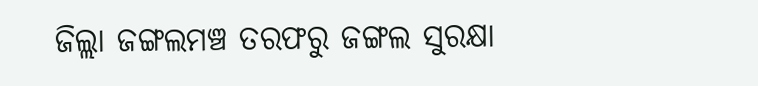ଜିଲ୍ଲା ଜଙ୍ଗଲମଞ୍ଚ ତରଫରୁ ଜଙ୍ଗଲ ସୁରକ୍ଷା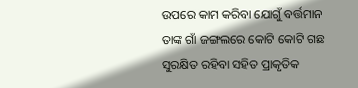ଉପରେ କାମ କରିବା ଯୋଗୁଁ ବର୍ତ୍ତମାନ ତାଙ୍କ ଗାଁ ଜଙ୍ଗଲରେ କୋଟି କୋଟି ଗଛ ସୁରକ୍ଷିତ ରହିବା ସହିତ ପ୍ରାକୃତିକ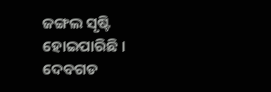ଜଙ୍ଗଲ ସୃଷ୍ଟି ହୋଇପାରିଛି । ଦେବଗଡ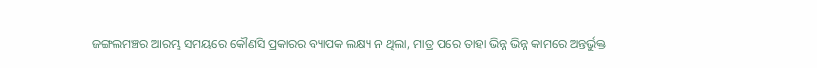ଜଙ୍ଗଲମଞ୍ଚର ଆରମ୍ଭ ସମୟରେ କୌଣସି ପ୍ରକାରର ବ୍ୟାପକ ଲକ୍ଷ୍ୟ ନ ଥିଲା, ମାତ୍ର ପରେ ତାହା ଭିନ୍ନ ଭିନ୍ନ କାମରେ ଅନ୍ତର୍ଭୁକ୍ତ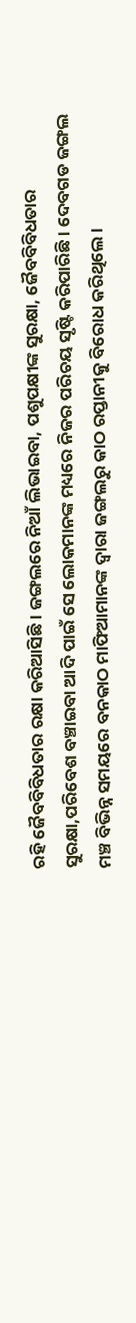ରହି ଜୈବବିବିଧତାର ରକ୍ଷା କରିଆସିଛି । ଜଙ୍ଗଲରେ ନିଆଁ ଲିଭାଇବା, ପଶୁପକ୍ଷୀଙ୍କ ସୁରକ୍ଷା, ଜୈବବିବିଧତାର ସୁରକ୍ଷା,ପରିବେଶ ବଞ୍ଚାଇବା ଆଦି ପାଇଁ ସେ ଲୋକମାନଙ୍କ ମଧ୍ୟରେ ନିଜର ପରିଚୟ ସୃଷ୍ଟି କରିପାରିଛି । ଦେବଗଡ ଜଙ୍ଗଲ ମଞ୍ଚ ବିଭିନ୍ନ ସମୟରେ ବନକାଠ ମାଫିଆମାନଙ୍କ ଦ୍ୱାରା ଜଙ୍ଗଲରୁ କାଠ ରପ୍ତାନୀକୁ ବିରୋଧ କରିଥିଲେ ।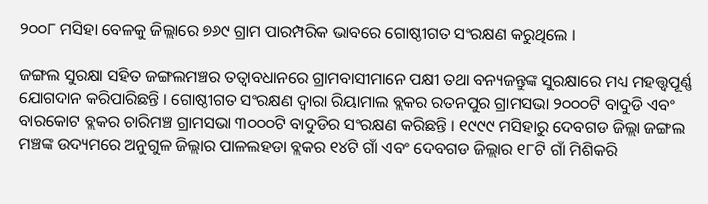୨୦୦୮ ମସିହା ବେଳକୁ ଜିଲ୍ଲାରେ ୭୬୯ ଗ୍ରାମ ପାରମ୍ପରିକ ଭାବରେ ଗୋଷ୍ଠୀଗତ ସଂରକ୍ଷଣ କରୁଥିଲେ ।

ଜଙ୍ଗଲ ସୁରକ୍ଷା ସହିତ ଜଙ୍ଗଲମଞ୍ଚର ତତ୍ୱାବଧାନରେ ଗ୍ରାମବାସୀମାନେ ପକ୍ଷୀ ତଥା ବନ୍ୟଜନ୍ତୁଙ୍କ ସୁରକ୍ଷାରେ ମଧ୍ୟ ମହତ୍ତ୍ୱପୂର୍ଣ୍ଣ ଯୋଗଦାନ କରିପାରିଛନ୍ତି । ଗୋଷ୍ଠୀଗତ ସଂରକ୍ଷଣ ଦ୍ୱାରା ରିୟାମାଲ ବ୍ଲକର ରତନପୁର ଗ୍ରାମସଭା ୨୦୦୦ଟି ବାଦୁଡି ଏବଂ ବାରକୋଟ ବ୍ଲକର ଚାରିମଞ୍ଚ ଗ୍ରାମସଭା ୩୦୦୦ଟି ବାଦୁଡିର ସଂରକ୍ଷଣ କରିଛନ୍ତି । ୧୯୯୯ ମସିହାରୁ ଦେବଗଡ ଜିଲ୍ଲା ଜଙ୍ଗଲ ମଞ୍ଚଙ୍କ ଉଦ୍ୟମରେ ଅନୁଗୁଳ ଜିଲ୍ଲାର ପାଳଲହଡା ବ୍ଲକର ୧୪ଟି ଗାଁ ଏବଂ ଦେବଗଡ ଜିଲ୍ଲାର ୧୮ଟି ଗାଁ ମିଶିକରି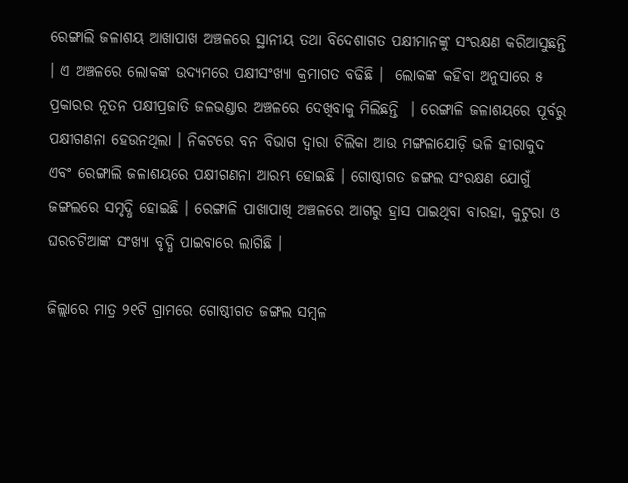ରେଙ୍ଗାଲି ଜଳାଶୟ ଆଖାପାଖ ଅଞ୍ଚଳରେ ସ୍ଥାନୀୟ ତଥା ବିଦେଶାଗତ ପକ୍ଷୀମାନଙ୍କୁ ସଂରକ୍ଷଣ କରିଆସୁଛନ୍ତି । ଏ ଅଞ୍ଚଳରେ ଲୋକଙ୍କ ଉଦ୍ୟମରେ ପକ୍ଷୀସଂଖ୍ୟା କ୍ରମାଗତ ବଢିଛି ।  ଲୋକଙ୍କ କହିବା ଅନୁସାରେ ୫ ପ୍ରକାରର ନୂତନ ପକ୍ଷୀପ୍ରଜାତି ଜଳଭଣ୍ଡାର ଅଞ୍ଚଳରେ ଦେଖିବାକୁ ମିଲିଛନ୍ତି  । ରେଙ୍ଗାଳି ଜଳାଶୟରେ ପୂର୍ବରୁ ପକ୍ଷୀଗଣନା ହେଉନଥିଲା । ନିକଟରେ ବନ ବିଭାଗ ଦ୍ୱାରା ଚିଲିକା ଆଉ ମଙ୍ଗଳାଯୋଡ଼ି ଭଳି ହୀରାକୁଦ ଏବଂ ରେଙ୍ଗାଲି ଜଳାଶୟରେ ପକ୍ଷୀଗଣନା ଆରମ୍ଭ ହୋଇଛି । ଗୋଷ୍ଠୀଗତ ଜଙ୍ଗଲ ସଂରକ୍ଷଣ ଯୋଗୁଁ ଜଙ୍ଗଲରେ ସମୃଦ୍ଧି ହୋଇଛି । ରେଙ୍ଗାଳି ପାଖାପାଖି ଅଞ୍ଚଳରେ ଆଗରୁ ହ୍ରାସ ପାଇଥିବା ବାରହା, କୁଟୁରା ଓ ଘରଚଟିଆଙ୍କ ସଂଖ୍ୟା ବୃଦ୍ଧି ପାଇବାରେ ଲାଗିଛି ।

ଜିଲ୍ଲାରେ ମାତ୍ର ୨୧ଟି ଗ୍ରାମରେ ଗୋଷ୍ଠୀଗତ ଜଙ୍ଗଲ ସମ୍ବଳ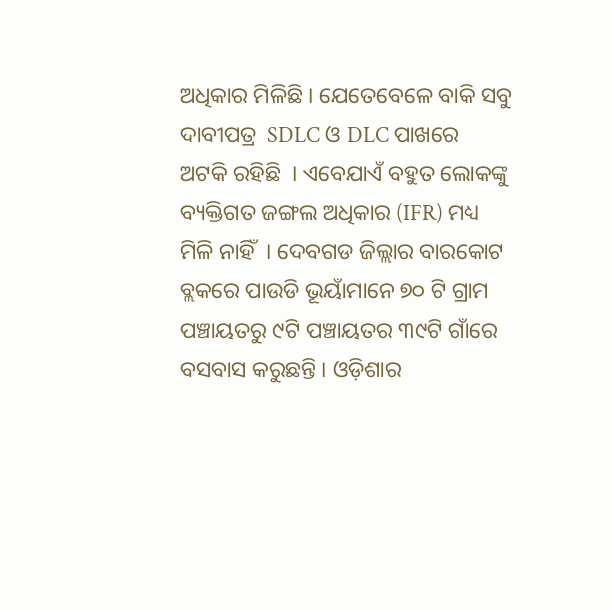ଅଧିକାର ମିଳିଛି । ଯେତେବେଳେ ବାକି ସବୁ ଦାବୀପତ୍ର  SDLC ଓ DLC ପାଖରେ  ଅଟକି ରହିଛି  । ଏବେଯାଏଁ ବହୁତ ଲୋକଙ୍କୁ ବ୍ୟକ୍ତିଗତ ଜଙ୍ଗଲ ଅଧିକାର (IFR) ମଧ୍ୟ ମିଳି ନାହିଁ  । ଦେବଗଡ ଜିଲ୍ଲାର ବାରକୋଟ ବ୍ଲକରେ ପାଉଡି ଭୂୟାଁମାନେ ୭୦ ଟି ଗ୍ରାମ ପଞ୍ଚାୟତରୁ ୯ଟି ପଞ୍ଚାୟତର ୩୯ଟି ଗାଁରେ ବସବାସ କରୁଛନ୍ତି । ଓଡ଼ିଶାର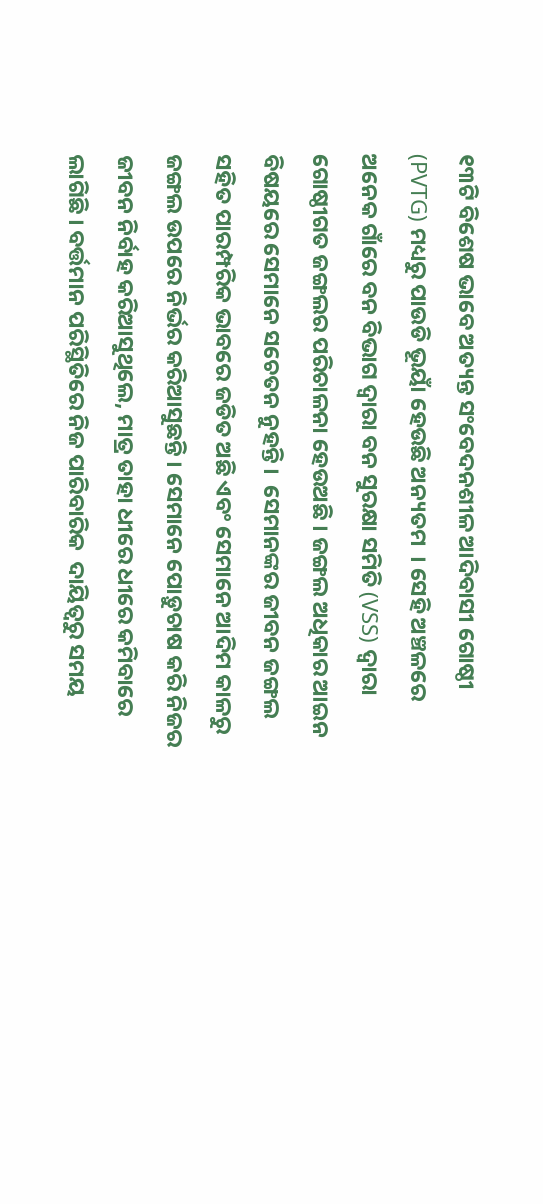୧୩ଟି ବିଶେଷ ଭାବେ ଅତ୍ୟନ୍ତ ସଂବେଦନଶୀଳ ଆଦିବାସୀ ଗୋଷ୍ଠୀ (PVTG) ମଧ୍ୟରୁ ପାଉଡି ଭୂୟାଁ ହେଉଛି ଅନ୍ୟତମ  । ସେହି ଅଞ୍ଚଳରେ ଅନେକ ଗାଁରେ ବନ ବିଭାଗ ଦ୍ୱାରା ବନ ସୁରକ୍ଷା ସମିତି (VSS) ଦ୍ୱାରା ଗୋଷ୍ଠୀଗତ ଜଙ୍ଗଲର ପରିଚାଳନା ହେଉଅଛି । ଜଙ୍ଗଲ ଅଧିକାର ଆଇନ ବିଷୟରେ ସେମାନେ ସଚେତନ ନୁହନ୍ତି ।  ସେମାନଙ୍କର ଜୀବନ ଜଙ୍ଗଲ ସହିତ ପାରମ୍ପରିକ ଭାବରେ ଜଡିତ ଅଛି ଏବଂ ସେମାନେ ଆଦିମ କାଳରୁ ଜଙ୍ଗଲ ଉପରେ ନିର୍ଭର କରିଆସୁଛନ୍ତି । ସେମାନେ ପୋଡ଼ୁଚାଷ କରି ନିଜର ଜୀବନ ନିର୍ବାହ କରିଆସୁଥିଲେ, ମାତ୍ର ତାହା ଧୀରେ ଧୀରେ କମିବାରେ ଲାଗିଛି । ବର୍ତ୍ତମାନ ପରିସ୍ଥିତିରେ ନିଜ ପାରିବାରିକ  ଦାୟିତ୍ୱରୁ ସମୟ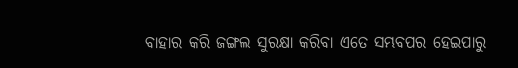ବାହାର କରି ଜଙ୍ଗଲ ସୁରକ୍ଷା କରିବା ଏତେ ସମ୍ଭବପର ହେଇପାରୁ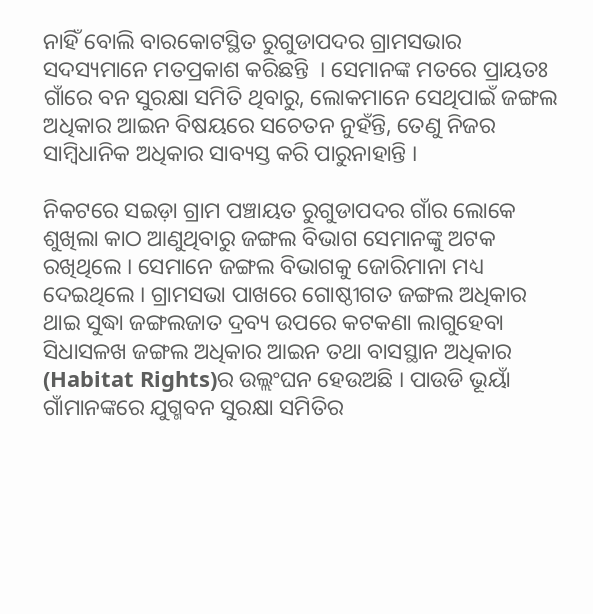ନାହିଁ ବୋଲି ବାରକୋଟସ୍ଥିତ ରୁଗୁଡାପଦର ଗ୍ରାମସଭାର ସଦସ୍ୟମାନେ ମତପ୍ରକାଶ କରିଛନ୍ତି  । ସେମାନଙ୍କ ମତରେ ପ୍ରାୟତଃ ଗାଁରେ ବନ ସୁରକ୍ଷା ସମିତି ଥିବାରୁ, ଲୋକମାନେ ସେଥିପାଇଁ ଜଙ୍ଗଲ ଅଧିକାର ଆଇନ ବିଷୟରେ ସଚେତନ ନୁହଁନ୍ତି, ତେଣୁ ନିଜର ସାମ୍ବିଧାନିକ ଅଧିକାର ସାବ୍ୟସ୍ତ କରି ପାରୁନାହାନ୍ତି ।

ନିକଟରେ ସଇଡ଼ା ଗ୍ରାମ ପଞ୍ଚାୟତ ରୁଗୁଡାପଦର ଗାଁର ଲୋକେ ଶୁଖିଲା କାଠ ଆଣୁଥିବାରୁ ଜଙ୍ଗଲ ବିଭାଗ ସେମାନଙ୍କୁ ଅଟକ ରଖିଥିଲେ । ସେମାନେ ଜଙ୍ଗଲ ବିଭାଗକୁ ଜୋରିମାନା ମଧ୍ୟ ଦେଇଥିଲେ । ଗ୍ରାମସଭା ପାଖରେ ଗୋଷ୍ଠୀଗତ ଜଙ୍ଗଲ ଅଧିକାର ଥାଇ ସୁଦ୍ଧା ଜଙ୍ଗଲଜାତ ଦ୍ରବ୍ୟ ଉପରେ କଟକଣା ଲାଗୁହେବା ସିଧାସଳଖ ଜଙ୍ଗଲ ଅଧିକାର ଆଇନ ତଥା ବାସସ୍ଥାନ ଅଧିକାର (Habitat Rights)ର ଉଲ୍ଲଂଘନ ହେଉଅଛି । ପାଉଡି ଭୂୟାଁ ଗାଁମାନଙ୍କରେ ଯୁଗ୍ମବନ ସୁରକ୍ଷା ସମିତିର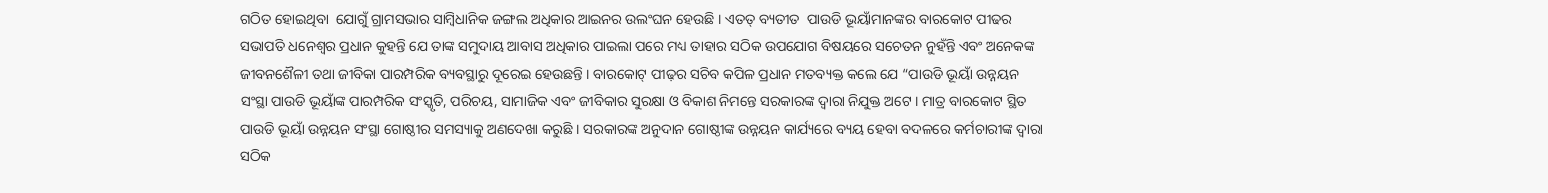ଗଠିତ ହୋଇଥିବା  ଯୋଗୁଁ ଗ୍ରାମସଭାର ସାମ୍ବିଧାନିକ ଜଙ୍ଗଲ ଅଧିକାର ଆଇନର ଉଲଂଘନ ହେଉଛି । ଏତତ୍ ବ୍ୟତୀତ  ପାଉଡି ଭୂୟାଁମାନଙ୍କର ବାରକୋଟ ପୀଢର ସଭାପତି ଧନେଶ୍ୱର ପ୍ରଧାନ କୁହନ୍ତି ଯେ ତାଙ୍କ ସମୁଦାୟ ଆବାସ ଅଧିକାର ପାଇଲା ପରେ ମଧ୍ୟ ତାହାର ସଠିକ ଉପଯୋଗ ବିଷୟରେ ସଚେତନ ନୁହଁନ୍ତି ଏବଂ ଅନେକଙ୍କ ଜୀବନଶୈଳୀ ତଥା ଜୀବିକା ପାରମ୍ପରିକ ବ୍ୟବସ୍ଥାରୁ ଦୂରେଇ ହେଉଛନ୍ତି । ବାରକୋଟ୍ ପୀଢ଼ର ସଚିବ କପିଳ ପ୍ରଧାନ ମତବ୍ୟକ୍ତ କଲେ ଯେ “ପାଉଡି ଭୂୟାଁ ଉନ୍ନୟନ ସଂସ୍ଥା ପାଉଡି ଭୂୟାଁଙ୍କ ପାରମ୍ପରିକ ସଂସ୍କୃତି, ପରିଚୟ, ସାମାଜିକ ଏବଂ ଜୀବିକାର ସୁରକ୍ଷା ଓ ବିକାଶ ନିମନ୍ତେ ସରକାରଙ୍କ ଦ୍ୱାରା ନିଯୁକ୍ତ ଅଟେ । ମାତ୍ର ବାରକୋଟ ସ୍ଥିତ ପାଉଡି ଭୂୟାଁ ଉନ୍ନୟନ ସଂସ୍ଥା ଗୋଷ୍ଠୀର ସମସ୍ୟାକୁ ଅଣଦେଖା କରୁଛି । ସରକାରଙ୍କ ଅନୁଦାନ ଗୋଷ୍ଠୀଙ୍କ ଉନ୍ନୟନ କାର୍ଯ୍ୟରେ ବ୍ୟୟ ହେବା ବଦଳରେ କର୍ମଚାରୀଙ୍କ ଦ୍ୱାରା ସଠିକ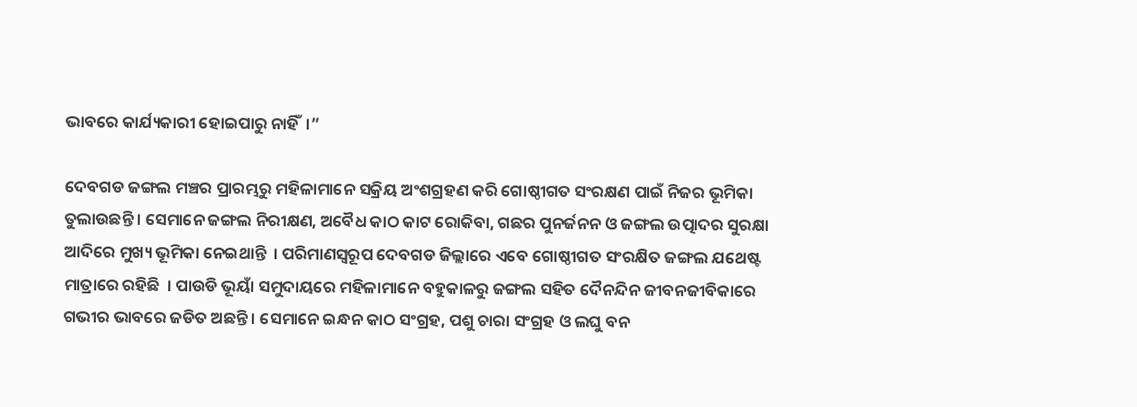ଭାବରେ କାର୍ଯ୍ୟକାରୀ ହୋଇପାରୁ ନାହିଁ  ।”

ଦେବଗଡ ଜଙ୍ଗଲ ମଞ୍ଚର ପ୍ରାରମ୍ଭରୁ ମହିଳାମାନେ ସକ୍ରିୟ ଅଂଶଗ୍ରହଣ କରି ଗୋଷ୍ଠୀଗତ ସଂରକ୍ଷଣ ପାଇଁ ନିଜର ଭୂମିକା ତୁଲାଉଛନ୍ତି । ସେମାନେ ଜଙ୍ଗଲ ନିରୀକ୍ଷଣ, ଅବୈଧ କାଠ କାଟ ରୋକିବା, ଗଛର ପୁନର୍ଜନନ ଓ ଜଙ୍ଗଲ ଉତ୍ପାଦର ସୁରକ୍ଷା ଆଦିରେ ମୁଖ୍ୟ ଭୂମିକା ନେଇଥାନ୍ତି  । ପରିମାଣସ୍ୱରୂପ ଦେବଗଡ ଜିଲ୍ଲାରେ ଏବେ ଗୋଷ୍ଠୀଗତ ସଂରକ୍ଷିତ ଜଙ୍ଗଲ ଯଥେଷ୍ଟ ମାତ୍ରାରେ ରହିଛି  । ପାଉଡି ଭୂୟାଁ ସମୁଦାୟରେ ମହିଳାମାନେ ବହୁକାଳରୁ ଜଙ୍ଗଲ ସହିତ ଦୈନନ୍ଦିନ ଜୀବନଜୀବିକାରେ ଗଭୀର ଭାବରେ ଜଡିତ ଅଛନ୍ତି । ସେମାନେ ଇନ୍ଧନ କାଠ ସଂଗ୍ରହ, ପଶୁ ଚାରା ସଂଗ୍ରହ ଓ ଲଘୁ ବନ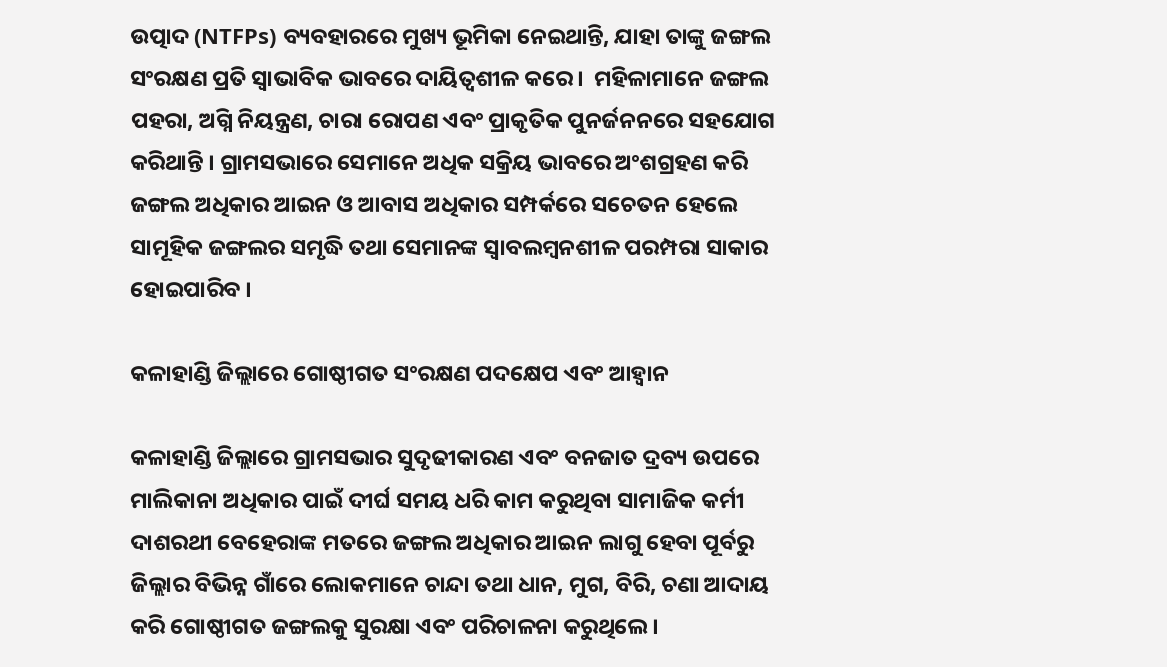ଉତ୍ପାଦ (NTFPs) ବ୍ୟବହାରରେ ମୁଖ୍ୟ ଭୂମିକା ନେଇଥାନ୍ତି, ଯାହା ତାଙ୍କୁ ଜଙ୍ଗଲ ସଂରକ୍ଷଣ ପ୍ରତି ସ୍ୱାଭାବିକ ଭାବରେ ଦାୟିତ୍ୱଶୀଳ କରେ ।  ମହିଳାମାନେ ଜଙ୍ଗଲ ପହରା, ଅଗ୍ନି ନିୟନ୍ତ୍ରଣ, ଚାରା ରୋପଣ ଏବଂ ପ୍ରାକୃତିକ ପୁନର୍ଜନନରେ ସହଯୋଗ କରିଥାନ୍ତି । ଗ୍ରାମସଭାରେ ସେମାନେ ଅଧିକ ସକ୍ରିୟ ଭାବରେ ଅଂଶଗ୍ରହଣ କରି ଜଙ୍ଗଲ ଅଧିକାର ଆଇନ ଓ ଆବାସ ଅଧିକାର ସମ୍ପର୍କରେ ସଚେତନ ହେଲେ ସାମୂହିକ ଜଙ୍ଗଲର ସମୃଦ୍ଧି ତଥା ସେମାନଙ୍କ ସ୍ୱାବଲମ୍ବନଶୀଳ ପରମ୍ପରା ସାକାର ହୋଇପାରିବ ।

କଳାହାଣ୍ଡି ଜିଲ୍ଲାରେ ଗୋଷ୍ଠୀଗତ ସଂରକ୍ଷଣ ପଦକ୍ଷେପ ଏବଂ ଆହ୍ୱାନ

କଳାହାଣ୍ଡି ଜିଲ୍ଲାରେ ଗ୍ରାମସଭାର ସୁଦୃଢୀକାରଣ ଏବଂ ବନଜାତ ଦ୍ରବ୍ୟ ଉପରେ ମାଲିକାନା ଅଧିକାର ପାଇଁ ଦୀର୍ଘ ସମୟ ଧରି କାମ କରୁଥିବା ସାମାଜିକ କର୍ମୀ ଦାଶରଥୀ ବେହେରାଙ୍କ ମତରେ ଜଙ୍ଗଲ ଅଧିକାର ଆଇନ ଲାଗୁ ହେବା ପୂର୍ବରୁ ଜିଲ୍ଲାର ବିଭିନ୍ନ ଗାଁରେ ଲୋକମାନେ ଚାନ୍ଦା ତଥା ଧାନ, ମୁଗ, ବିରି, ଚଣା ଆଦାୟ କରି ଗୋଷ୍ଠୀଗତ ଜଙ୍ଗଲକୁ ସୁରକ୍ଷା ଏବଂ ପରିଚାଳନା କରୁଥିଲେ ।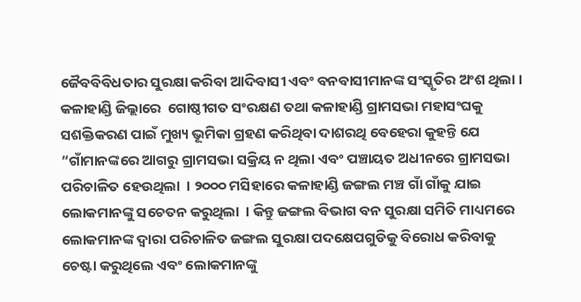ଜୈବବିବିଧତାର ସୁରକ୍ଷା କରିବା ଆଦିବାସୀ ଏବଂ ବନବାସୀମାନଙ୍କ ସଂସ୍କୃତିର ଅଂଶ ଥିଲା । କଳାହାଣ୍ଡି ଜିଲ୍ଲାରେ  ଗୋଷ୍ଠୀଗତ ସଂରକ୍ଷଣ ତଥା କଳାହାଣ୍ଡି ଗ୍ରାମସଭା ମହାସଂଘକୁ ସଶକ୍ତିକରଣ ପାଇଁ ମୁଖ୍ୟ ଭୂମିକା ଗ୍ରହଣ କରିଥିବା ଦାଶରଥି ବେହେରା କୁହନ୍ତି ଯେ “ଗାଁମାନଙ୍କରେ ଆଗରୁ ଗ୍ରାମସଭା ସକ୍ରିୟ ନ ଥିଲା ଏବଂ ପଞ୍ଚାୟତ ଅଧୀନରେ ଗ୍ରାମସଭା ପରିଚାଳିତ ହେଉଥିଲା  । ୨୦୦୦ ମସିହାରେ କଳାହାଣ୍ଡି ଜଙ୍ଗଲ ମଞ୍ଚ ଗାଁ ଗାଁକୁ ଯାଇ ଲୋକମାନଙ୍କୁ ସଚେତନ କରୁଥିଲା  । କିନ୍ତୁ ଜଙ୍ଗଲ ବିଭାଗ ବନ ସୁରକ୍ଷା ସମିତି ମାଧ୍ୟମରେ ଲୋକମାନଙ୍କ ଦ୍ୱାରା ପରିଚାଳିତ ଜଙ୍ଗଲ ସୁରକ୍ଷା ପଦକ୍ଷେପଗୁଡିକୁ ବିରୋଧ କରିବାକୁ ଚେଷ୍ଟା କରୁଥିଲେ ଏବଂ ଲୋକମାନଙ୍କୁ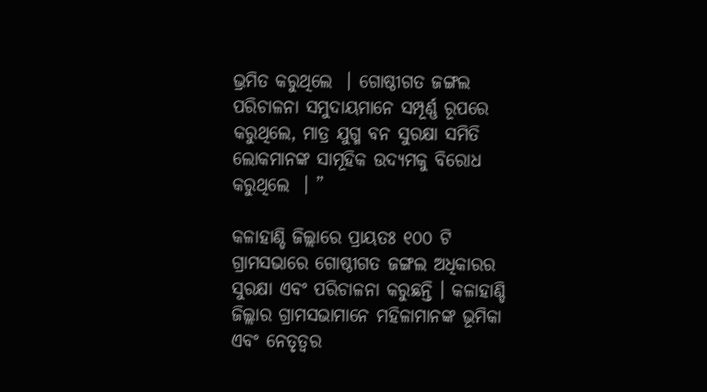ଭ୍ରମିତ କରୁଥିଲେ  । ଗୋଷ୍ଠୀଗତ ଜଙ୍ଗଲ ପରିଚାଳନା ସମୁଦାୟମାନେ ସମ୍ପୂର୍ଣ୍ଣ ରୂପରେ କରୁଥିଲେ, ମାତ୍ର ଯୁଗ୍ମ ବନ ସୁରକ୍ଷା ସମିତି ଲୋକମାନଙ୍କ ସାମୂହିକ ଉଦ୍ୟମକୁ ବିରୋଧ କରୁଥିଲେ  । ”

କଳାହାଣ୍ଡି ଜିଲ୍ଲାରେ ପ୍ରାୟତଃ ୧୦୦ ଟି ଗ୍ରାମସଭାରେ ଗୋଷ୍ଠୀଗତ ଜଙ୍ଗଲ ଅଧିକାରର ସୁରକ୍ଷା ଏବଂ ପରିଚାଳନା କରୁଛନ୍ତି । କଳାହାଣ୍ଡି ଜିଲ୍ଲାର ଗ୍ରାମସଭାମାନେ ମହିଳାମାନଙ୍କ ଭୂମିକା ଏବଂ ନେତୃତ୍ୱର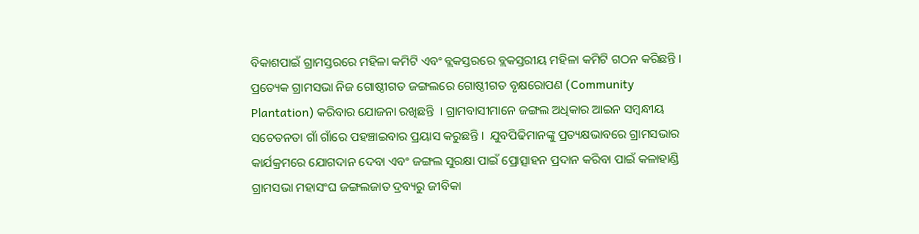ବିକାଶପାଇଁ ଗ୍ରାମସ୍ତରରେ ମହିଳା କମିଟି ଏବଂ ବ୍ଲକସ୍ତରରେ ବ୍ଲକସ୍ତରୀୟ ମହିଳା କମିଟି ଗଠନ କରିଛନ୍ତି । ପ୍ରତ୍ୟେକ ଗ୍ରାମସଭା ନିଜ ଗୋଷ୍ଠୀଗତ ଜଙ୍ଗଲରେ ଗୋଷ୍ଠୀଗତ ବୃକ୍ଷରୋପଣ (Community Plantation) କରିବାର ଯୋଜନା ରଖିଛନ୍ତି  । ଗ୍ରାମବାସୀମାନେ ଜଙ୍ଗଲ ଅଧିକାର ଆଇନ ସମ୍ବନ୍ଧୀୟ ସଚେତନତା ଗାଁ ଗାଁରେ ପହଞ୍ଚାଇବାର ପ୍ରୟାସ କରୁଛନ୍ତି ।  ଯୁବପିଢିମାନଙ୍କୁ ପ୍ରତ୍ୟକ୍ଷଭାବରେ ଗ୍ରାମସଭାର କାର୍ଯକ୍ରମରେ ଯୋଗଦାନ ଦେବା ଏବଂ ଜଙ୍ଗଲ ସୁରକ୍ଷା ପାଇଁ ପ୍ରୋତ୍ସାହନ ପ୍ରଦାନ କରିବା ପାଇଁ କଳାହାଣ୍ଡି ଗ୍ରାମସଭା ମହାସଂଘ ଜଙ୍ଗଲଜାତ ଦ୍ରବ୍ୟରୁ ଜୀବିକା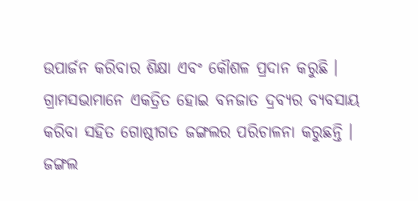ଉପାର୍ଜନ କରିବାର ଶିକ୍ଷା ଏବଂ କୌଶଳ ପ୍ରଦାନ କରୁଛି । ଗ୍ରାମସଭାମାନେ ଏକତ୍ରିତ ହୋଇ ବନଜାତ ଦ୍ରବ୍ୟର ବ୍ୟବସାୟ କରିବା ସହିତ ଗୋଷ୍ଠୀଗତ ଜଙ୍ଗଲର ପରିଚାଳନା କରୁଛନ୍ତି । ଜଙ୍ଗଲ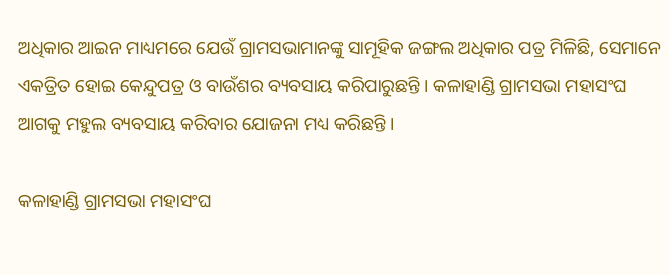ଅଧିକାର ଆଇନ ମାଧ୍ୟମରେ ଯେଉଁ ଗ୍ରାମସଭାମାନଙ୍କୁ ସାମୂହିକ ଜଙ୍ଗଲ ଅଧିକାର ପତ୍ର ମିଳିଛି, ସେମାନେ ଏକତ୍ରିତ ହୋଇ କେନ୍ଦୁପତ୍ର ଓ ବାଉଁଶର ବ୍ୟବସାୟ କରିପାରୁଛନ୍ତି । କଳାହାଣ୍ଡି ଗ୍ରାମସଭା ମହାସଂଘ ଆଗକୁ ମହୁଲ ବ୍ୟବସାୟ କରିବାର ଯୋଜନା ମଧ୍ୟ କରିଛନ୍ତି ।

କଳାହାଣ୍ଡି ଗ୍ରାମସଭା ମହାସଂଘ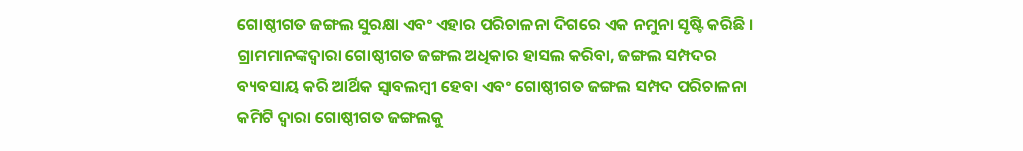ଗୋଷ୍ଠୀଗତ ଜଙ୍ଗଲ ସୁରକ୍ଷା ଏବଂ ଏହାର ପରିଚାଳନା ଦିଗରେ ଏକ ନମୁନା ସୃଷ୍ଟି କରିଛି । ଗ୍ରାମମାନଙ୍କଦ୍ୱାରା ଗୋଷ୍ଠୀଗତ ଜଙ୍ଗଲ ଅଧିକାର ହାସଲ କରିବା, ଜଙ୍ଗଲ ସମ୍ପଦର ବ୍ୟବସାୟ କରି ଆର୍ଥିକ ସ୍ୱାବଲମ୍ବୀ ହେବା ଏବଂ ଗୋଷ୍ଠୀଗତ ଜଙ୍ଗଲ ସମ୍ପଦ ପରିଚାଳନା କମିଟି ଦ୍ୱାରା ଗୋଷ୍ଠୀଗତ ଜଙ୍ଗଲକୁ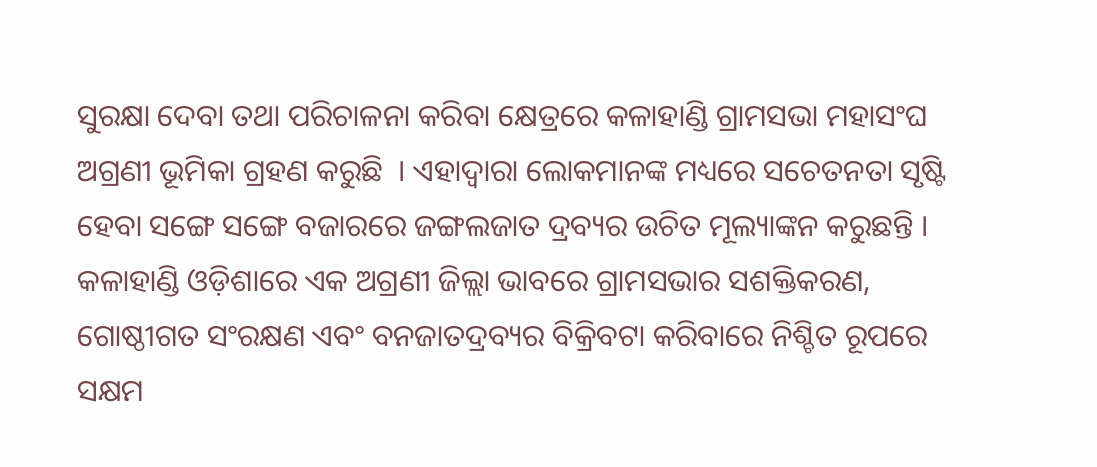ସୁରକ୍ଷା ଦେବା ତଥା ପରିଚାଳନା କରିବା କ୍ଷେତ୍ରରେ କଳାହାଣ୍ଡି ଗ୍ରାମସଭା ମହାସଂଘ ଅଗ୍ରଣୀ ଭୂମିକା ଗ୍ରହଣ କରୁଛି  । ଏହାଦ୍ୱାରା ଲୋକମାନଙ୍କ ମଧ୍ୟରେ ସଚେତନତା ସୃଷ୍ଟି ହେବା ସଙ୍ଗେ ସଙ୍ଗେ ବଜାରରେ ଜଙ୍ଗଲଜାତ ଦ୍ରବ୍ୟର ଉଚିତ ମୂଲ୍ୟାଙ୍କନ କରୁଛନ୍ତି । କଳାହାଣ୍ଡି ଓଡ଼ିଶାରେ ଏକ ଅଗ୍ରଣୀ ଜିଲ୍ଲା ଭାବରେ ଗ୍ରାମସଭାର ସଶକ୍ତିକରଣ, ଗୋଷ୍ଠୀଗତ ସଂରକ୍ଷଣ ଏବଂ ବନଜାତଦ୍ରବ୍ୟର ବିକ୍ରିବଟା କରିବାରେ ନିଶ୍ଚିତ ରୂପରେ ସକ୍ଷମ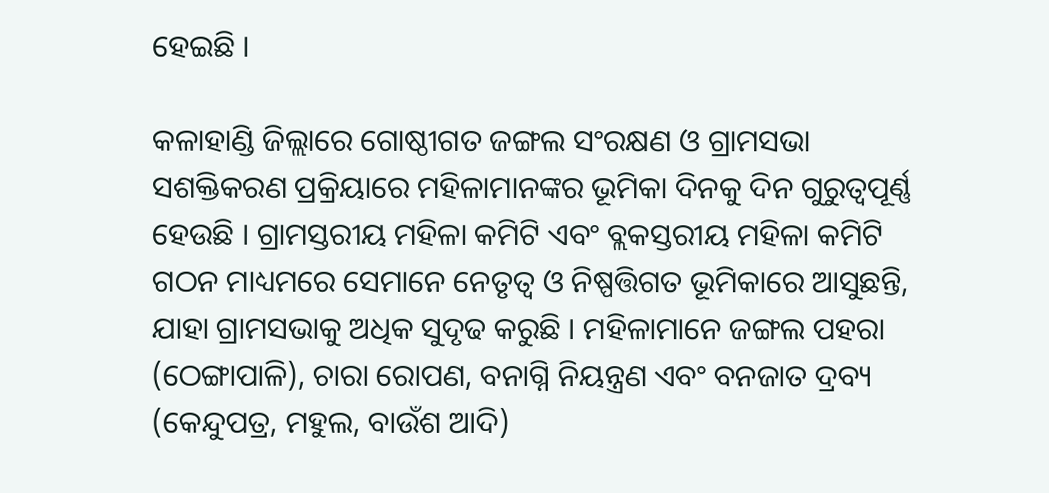ହେଇଛି ।

କଳାହାଣ୍ଡି ଜିଲ୍ଲାରେ ଗୋଷ୍ଠୀଗତ ଜଙ୍ଗଲ ସଂରକ୍ଷଣ ଓ ଗ୍ରାମସଭା ସଶକ୍ତିକରଣ ପ୍ରକ୍ରିୟାରେ ମହିଳାମାନଙ୍କର ଭୂମିକା ଦିନକୁ ଦିନ ଗୁରୁତ୍ୱପୂର୍ଣ୍ଣ ହେଉଛି । ଗ୍ରାମସ୍ତରୀୟ ମହିଳା କମିଟି ଏବଂ ବ୍ଲକସ୍ତରୀୟ ମହିଳା କମିଟି ଗଠନ ମାଧ୍ୟମରେ ସେମାନେ ନେତୃତ୍ୱ ଓ ନିଷ୍ପତ୍ତିଗତ ଭୂମିକାରେ ଆସୁଛନ୍ତି, ଯାହା ଗ୍ରାମସଭାକୁ ଅଧିକ ସୁଦୃଢ କରୁଛି । ମହିଳାମାନେ ଜଙ୍ଗଲ ପହରା (ଠେଙ୍ଗାପାଳି), ଚାରା ରୋପଣ, ବନାଗ୍ନି ନିୟନ୍ତ୍ରଣ ଏବଂ ବନଜାତ ଦ୍ରବ୍ୟ (କେନ୍ଦୁପତ୍ର, ମହୁଲ, ବାଉଁଶ ଆଦି)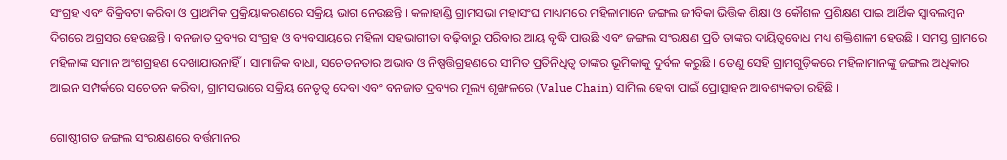ସଂଗ୍ରହ ଏବଂ ବିକ୍ରିବଟା କରିବା ଓ ପ୍ରାଥମିକ ପ୍ରକ୍ରିୟାକରଣରେ ସକ୍ରିୟ ଭାଗ ନେଉଛନ୍ତି । କଳାହାଣ୍ଡି ଗ୍ରାମସଭା ମହାସଂଘ ମାଧ୍ୟମରେ ମହିଳାମାନେ ଜଙ୍ଗଲ ଜୀବିକା ଭିତ୍ତିକ ଶିକ୍ଷା ଓ କୌଶଳ ପ୍ରଶିକ୍ଷଣ ପାଇ ଆର୍ଥିକ ସ୍ୱାବଲମ୍ବନ ଦିଗରେ ଅଗ୍ରସର ହେଉଛନ୍ତି । ବନଜାତ ଦ୍ରବ୍ୟର ସଂଗ୍ରହ ଓ ବ୍ୟବସାୟରେ ମହିଳା ସହଭାଗୀତା ବଢ଼ିବାରୁ ପରିବାର ଆୟ ବୃଦ୍ଧି ପାଉଛି ଏବଂ ଜଙ୍ଗଲ ସଂରକ୍ଷଣ ପ୍ରତି ତାଙ୍କର ଦାୟିତ୍ୱବୋଧ ମଧ୍ୟ ଶକ୍ତିଶାଳୀ ହେଉଛି । ସମସ୍ତ ଗ୍ରାମରେ ମହିଳାଙ୍କ ସମାନ ଅଂଶଗ୍ରହଣ ଦେଖାଯାଉନାହିଁ । ସାମାଜିକ ବାଧା, ସଚେତନତାର ଅଭାବ ଓ ନିଷ୍ପତ୍ତିଗ୍ରହଣରେ ସୀମିତ ପ୍ରତିନିଧିତ୍ୱ ତାଙ୍କର ଭୂମିକାକୁ ଦୁର୍ବଳ କରୁଛି । ତେଣୁ ସେହି ଗ୍ରାମଗୁଡ଼ିକରେ ମହିଳାମାନଙ୍କୁ ଜଙ୍ଗଲ ଅଧିକାର ଆଇନ ସମ୍ପର୍କରେ ସଚେତନ କରିବା, ଗ୍ରାମସଭାରେ ସକ୍ରିୟ ନେତୃତ୍ୱ ଦେବା ଏବଂ ବନଜାତ ଦ୍ରବ୍ୟର ମୂଲ୍ୟ ଶୃଙ୍ଖଳରେ (Value Chain) ସାମିଲ ହେବା ପାଇଁ ପ୍ରୋତ୍ସାହନ ଆବଶ୍ୟକତା ରହିଛି ।

ଗୋଷ୍ଠୀଗତ ଜଙ୍ଗଲ ସଂରକ୍ଷଣରେ ବର୍ତ୍ତମାନର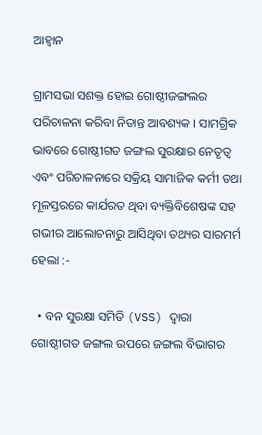ଆହ୍ୱାନ

ଗ୍ରାମସଭା ସଶକ୍ତ ହୋଇ ଗୋଷ୍ଠୀଜଙ୍ଗଲର ପରିଚାଳନା କରିବା ନିତାନ୍ତ ଆବଶ୍ୟକ । ସାମଗ୍ରିକ ଭାବରେ ଗୋଷ୍ଠୀଗତ ଜଙ୍ଗଲ ସୁରକ୍ଷାର ନେତୃତ୍ୱ ଏବଂ ପରିଚାଳନାରେ ସକ୍ରିୟ ସାମାଜିକ କର୍ମୀ ତଥା ମୂଳସ୍ତରରେ କାର୍ଯରତ ଥିବା ବ୍ୟକ୍ତିବିଶେଷଙ୍କ ସହ ଗଭୀର ଆଲୋଚନାରୁ ଆସିଥିବା ତଥ୍ୟର ସାରମର୍ମ ହେଲା :-

  • ବନ ସୁରକ୍ଷା ସମିତି (VSS) ଦ୍ୱାରା ଗୋଷ୍ଠୀଗତ ଜଙ୍ଗଲ ଉପରେ ଜଙ୍ଗଲ ବିଭାଗର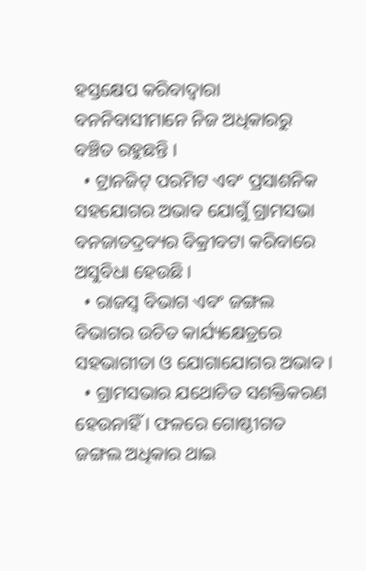ହସ୍ତକ୍ଷେପ କରିବାଦ୍ୱାରା ବନନିବାସୀମାନେ ନିଜ ଅଧିକାରରୁ ବଞ୍ଚିତ ରହୁଛନ୍ତି ।
  • ଟ୍ରାନଜିଟ୍ ପରମିଟ ଏବଂ ପ୍ରସାଶନିକ ସହଯୋଗର ଅଭାବ ଯୋଗୁଁ ଗ୍ରାମସଭା ବନଜାତଦ୍ରବ୍ୟର ବିକ୍ରୀବଟା କରିବାରେ ଅସୁବିଧା ହେଉଛି ।
  • ରାଜସ୍ୱ ବିଭାଗ ଏବଂ ଜଙ୍ଗଲ ବିଭାଗର ଉଚିତ କାର୍ଯ୍ୟକ୍ଷେତ୍ରରେ ସହଭାଗୀତା ଓ ଯୋଗାଯୋଗର ଅଭାବ ।
  • ଗ୍ରାମସଭାର ଯଥୋଚିତ ସଶକ୍ତିକରଣ ହେଉନାହିଁ । ଫଳରେ ଗୋଷ୍ଠୀଗତ ଜଙ୍ଗଲ ଅଧିକାର ଥାଇ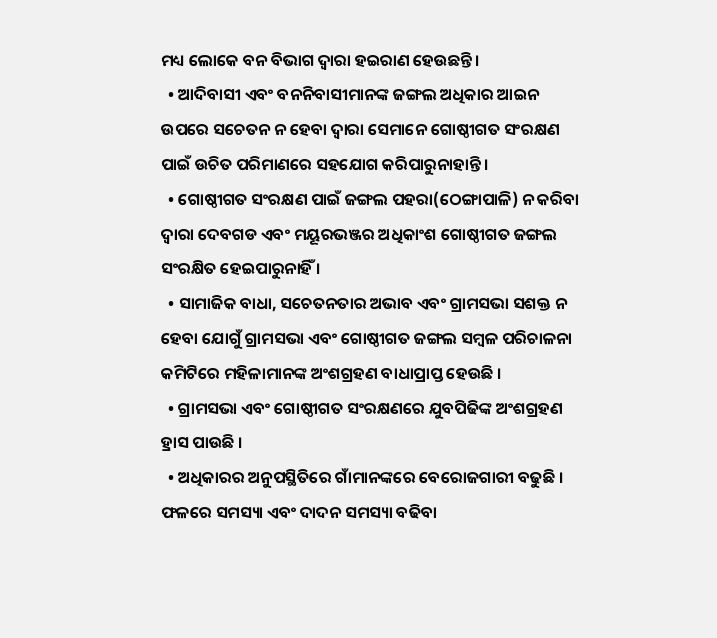ମଧ୍ୟ ଲୋକେ ବନ ବିଭାଗ ଦ୍ୱାରା ହଇରାଣ ହେଉଛନ୍ତି ।
  • ଆଦିବାସୀ ଏବଂ ବନନିବାସୀମାନଙ୍କ ଜଙ୍ଗଲ ଅଧିକାର ଆଇନ ଉପରେ ସଚେତନ ନ ହେବା ଦ୍ୱାରା ସେମାନେ ଗୋଷ୍ଠୀଗତ ସଂରକ୍ଷଣ ପାଇଁ ଉଚିତ ପରିମାଣରେ ସହଯୋଗ କରିପାରୁନାହାନ୍ତି ।
  • ଗୋଷ୍ଠୀଗତ ସଂରକ୍ଷଣ ପାଇଁ ଜଙ୍ଗଲ ପହରା(ଠେଙ୍ଗାପାଳି) ନ କରିବା ଦ୍ୱାରା ଦେବଗଡ ଏବଂ ମୟୂରଭଞ୍ଜର ଅଧିକାଂଶ ଗୋଷ୍ଠୀଗତ ଜଙ୍ଗଲ ସଂରକ୍ଷିତ ହେଇପାରୁନାହିଁ ।
  • ସାମାଜିକ ବାଧା, ସଚେତନତାର ଅଭାବ ଏବଂ ଗ୍ରାମସଭା ସଶକ୍ତ ନ ହେବା ଯୋଗୁଁ ଗ୍ରାମସଭା ଏବଂ ଗୋଷ୍ଠୀଗତ ଜଙ୍ଗଲ ସମ୍ବଳ ପରିଚାଳନା କମିଟିରେ ମହିଳାମାନଙ୍କ ଅଂଶଗ୍ରହଣ ବାଧାପ୍ରାପ୍ତ ହେଉଛି ।
  • ଗ୍ରାମସଭା ଏବଂ ଗୋଷ୍ଠୀଗତ ସଂରକ୍ଷଣରେ ଯୁବପିଢିଙ୍କ ଅଂଶଗ୍ରହଣ ହ୍ରାସ ପାଉଛି ।
  • ଅଧିକାରର ଅନୁପସ୍ଥିତିରେ ଗାଁମାନଙ୍କରେ ବେରୋଜଗାରୀ ବଢୁଛି । ଫଳରେ ସମସ୍ୟା ଏବଂ ଦାଦନ ସମସ୍ୟା ବଢିବା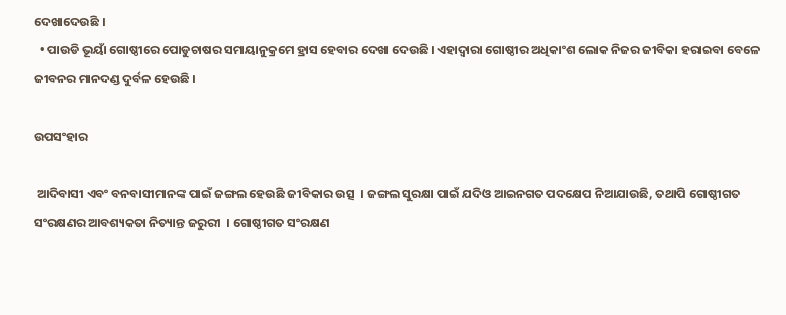ଦେଖାଦେଉଛି ।
  • ପାଉଡି ଭୂୟାଁ ଗୋଷ୍ଠୀରେ ପୋଡୁଚାଷର ସମାୟାନୁକ୍ରମେ ହ୍ରାସ ହେବାର ଦେଖା ଦେଉଛି । ଏହାଦ୍ୱାରା ଗୋଷ୍ଠୀର ଅଧିକାଂଶ ଲୋକ ନିଜର ଜୀବିକା ହରାଇବା ବେଳେ ଜୀବନର ମାନଦଣ୍ଡ ଦୁର୍ବଳ ହେଉଛି ।

ଉପସଂହାର

 ଆଦିବାସୀ ଏବଂ ବନବାସୀମାନଙ୍କ ପାଇଁ ଜଙ୍ଗଲ ହେଉଛି ଜୀବିକାର ଉତ୍ସ  । ଜଙ୍ଗଲ ସୁରକ୍ଷା ପାଇଁ ଯଦିଓ ଆଇନଗତ ପଦକ୍ଷେପ ନିଆଯାଉଛି, ତଥାପି ଗୋଷ୍ଠୀଗତ ସଂରକ୍ଷଣର ଆବଶ୍ୟକତା ନିତ୍ୟାନ୍ତ ଜରୁରୀ  । ଗୋଷ୍ଠୀଗତ ସଂରକ୍ଷଣ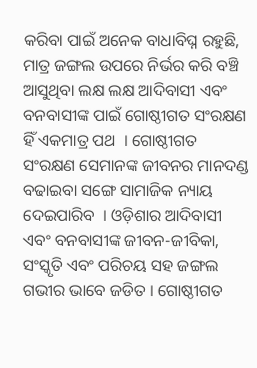କରିବା ପାଇଁ ଅନେକ ବାଧାବିଘ୍ନ ରହୁଛି, ମାତ୍ର ଜଙ୍ଗଲ ଉପରେ ନିର୍ଭର କରି ବଞ୍ଚି ଆସୁଥିବା ଲକ୍ଷ ଲକ୍ଷ ଆଦିବାସୀ ଏବଂ ବନବାସୀଙ୍କ ପାଇଁ ଗୋଷ୍ଠୀଗତ ସଂରକ୍ଷଣ ହିଁ ଏକମାତ୍ର ପଥ  । ଗୋଷ୍ଠୀଗତ ସଂରକ୍ଷଣ ସେମାନଙ୍କ ଜୀବନର ମାନଦଣ୍ଡ ବଢାଇବା ସଙ୍ଗେ ସାମାଜିକ ନ୍ୟାୟ ଦେଇପାରିବ  । ଓଡ଼ିଶାର ଆଦିବାସୀ ଏବଂ ବନବାସୀଙ୍କ ଜୀବନ-ଜୀବିକା, ସଂସ୍କୃତି ଏବଂ ପରିଚୟ ସହ ଜଙ୍ଗଲ ଗଭୀର ଭାବେ ଜଡିତ । ଗୋଷ୍ଠୀଗତ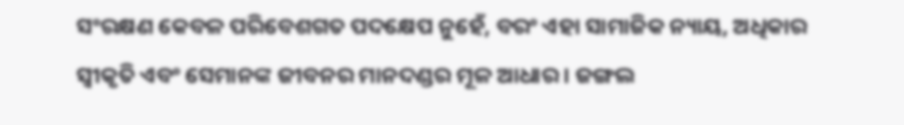ସଂରକ୍ଷଣ କେବଳ ପରିବେଶଗତ ପଦକ୍ଷେପ ନୁହେଁ, ବରଂ ଏହା ସାମାଜିକ ନ୍ୟାୟ, ଅଧିକାର ସ୍ୱୀକୃତି ଏବଂ ସେମାନଙ୍କ ଜୀବନର ମାନଦଣ୍ଡର ମୂଳ ଆଧାର । ଜଙ୍ଗଲ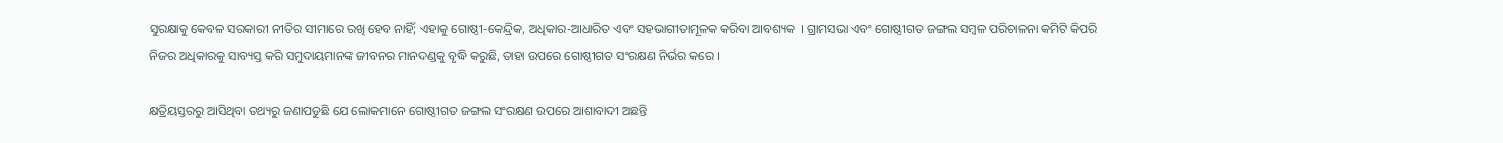ସୁରକ୍ଷାକୁ କେବଳ ସରକାରୀ ନୀତିର ସୀମାରେ ରଖି ହେବ ନାହିଁ; ଏହାକୁ ଗୋଷ୍ଠୀ-କେନ୍ଦ୍ରିକ, ଅଧିକାର-ଆଧାରିତ ଏବଂ ସହଭାଗୀତାମୂଳକ କରିବା ଆବଶ୍ୟକ  । ଗ୍ରାମସଭା ଏବଂ ଗୋଷ୍ଠୀଗତ ଜଙ୍ଗଲ ସମ୍ବଳ ପରିଚାଳନା କମିଟି କିପରି ନିଜର ଅଧିକାରକୁ ସାବ୍ୟସ୍ତ କରି ସମୁଦାୟମାନଙ୍କ ଜୀବନର ମାନଦଣ୍ଡକୁ ବୃଦ୍ଧି କରୁଛି, ତାହା ଉପରେ ଗୋଷ୍ଠୀଗତ ସଂରକ୍ଷଣ ନିର୍ଭର କରେ ।

କ୍ଷତ୍ରିୟସ୍ତରରୁ ଆସିଥିବା ତଥ୍ୟରୁ ଜଣାପଡୁଛି ଯେ ଲୋକମାନେ ଗୋଷ୍ଠୀଗତ ଜଙ୍ଗଲ ସଂରକ୍ଷଣ ଉପରେ ଆଶାବାଦୀ ଅଛନ୍ତି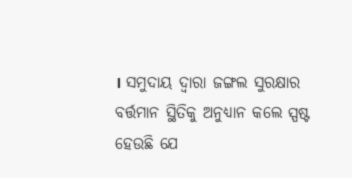। ସମୁଦାୟ ଦ୍ୱାରା ଜଙ୍ଗଲ ସୁରକ୍ଷାର ବର୍ତ୍ତମାନ ସ୍ଥିତିକୁ ଅନୁଧ୍ୟାନ କଲେ ସ୍ପଷ୍ଟ ହେଉଛି ଯେ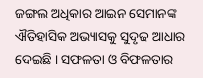ଜଙ୍ଗଲ ଅଧିକାର ଆଇନ ସେମାନଙ୍କ ଐତିହାସିକ ଅଭ୍ୟାସକୁ ସୁଦୃଢ ଆଧାର ଦେଇଛି । ସଫଳତା ଓ ବିଫଳତାର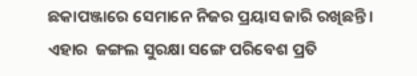ଛକାପଞ୍ଜାରେ ସେମାନେ ନିଜର ପ୍ରୟାସ ଜାରି ରଖିଛନ୍ତି । ଏହାର  ଜଙ୍ଗଲ ସୁରକ୍ଷା ସଙ୍ଗେ ପରିବେଶ ପ୍ରତି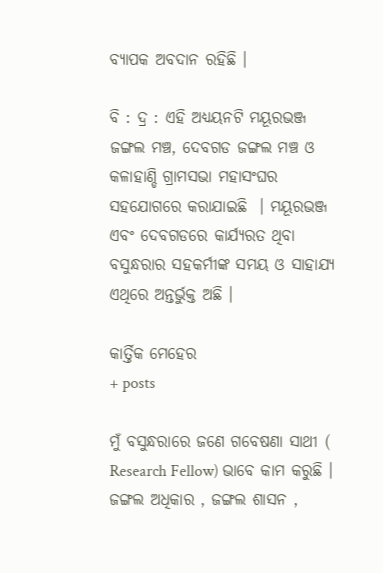ବ୍ୟାପକ ଅବଦାନ ରହିଛି ।

ବି : ଦ୍ର : ଏହି ଅଧ୍ୟୟନଟି ମୟୂରଭଞ୍ଜ ଜଙ୍ଗଲ ମଞ୍ଚ, ଦେବଗଡ ଜଙ୍ଗଲ ମଞ୍ଚ ଓ କଳାହାଣ୍ଡି ଗ୍ରାମସଭା ମହାସଂଘର ସହଯୋଗରେ କରାଯାଇଛି  । ମୟୂରଭଞ୍ଜ ଏବଂ ଦେବଗଡରେ କାର୍ଯ୍ୟରତ ଥିବା ବସୁନ୍ଧରାର ସହକର୍ମୀଙ୍କ ସମୟ ଓ ସାହାଯ୍ୟ ଏଥିରେ ଅନ୍ତର୍ଭୁକ୍ତ ଅଛି ।

କାର୍ତ୍ତିକ ମେହେର
+ posts

ମୁଁ ବସୁନ୍ଧରାରେ ଜଣେ ଗବେଷଣା ସାଥୀ ( Research Fellow) ଭାବେ କାମ କରୁଛି । ଜଙ୍ଗଲ ଅଧିକାର , ଜଙ୍ଗଲ ଶାସନ ,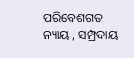ପରିବେଶଗତ ନ୍ୟାୟ , ସମ୍ପ୍ରଦାୟ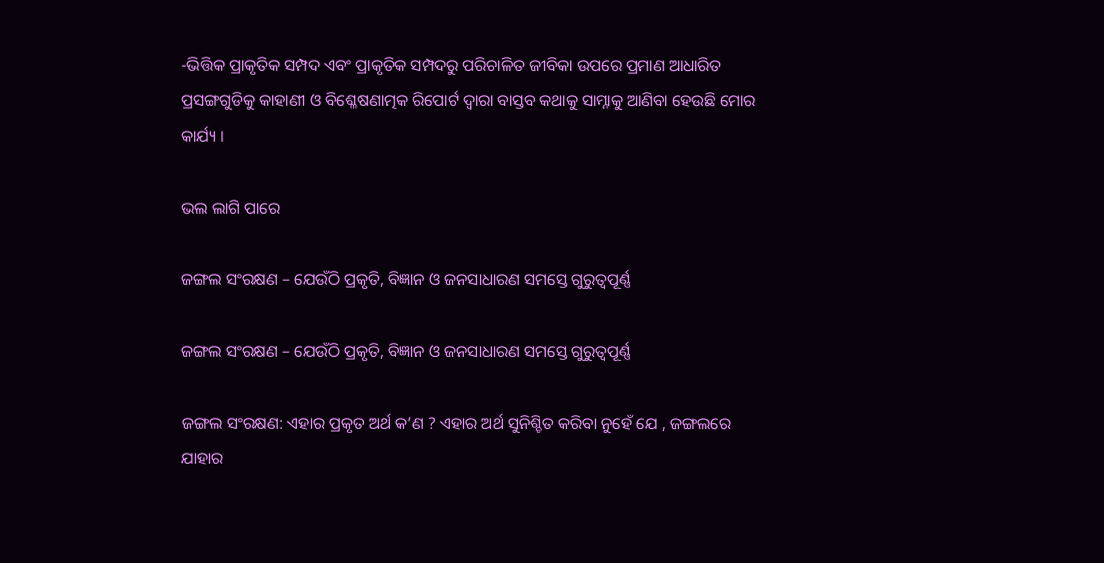-ଭିତ୍ତିକ ପ୍ରାକୃତିକ ସମ୍ପଦ ଏବଂ ପ୍ରାକୃତିକ ସମ୍ପଦରୁ ପରିଚାଳିତ ଜୀବିକା ଉପରେ ପ୍ରମାଣ ଆଧାରିତ ପ୍ରସଙ୍ଗଗୁଡିକୁ କାହାଣୀ ଓ ବିଶ୍ଳେଷଣାତ୍ମକ ରିପୋର୍ଟ ଦ୍ୱାରା ବାସ୍ତବ କଥାକୁ ସାମ୍ନାକୁ ଆଣିବା ହେଉଛି ମୋର କାର୍ଯ୍ୟ ।

ଭଲ ଲାଗି ପାରେ

ଜଙ୍ଗଲ ସଂରକ୍ଷଣ – ଯେଉଁଠି ପ୍ରକୃତି, ବିଜ୍ଞାନ ଓ ଜନସାଧାରଣ ସମସ୍ତେ ଗୁରୁତ୍ୱପୂର୍ଣ୍ଣ

ଜଙ୍ଗଲ ସଂରକ୍ଷଣ – ଯେଉଁଠି ପ୍ରକୃତି, ବିଜ୍ଞାନ ଓ ଜନସାଧାରଣ ସମସ୍ତେ ଗୁରୁତ୍ୱପୂର୍ଣ୍ଣ

ଜଙ୍ଗଲ ସଂରକ୍ଷଣ: ଏହାର ପ୍ରକୃତ ଅର୍ଥ କ’ଣ ? ଏହାର ଅର୍ଥ ସୁନିଶ୍ଚିତ କରିବା ନୁହେଁ ଯେ , ଜଙ୍ଗଲରେ ଯାହାର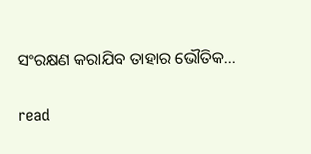ସଂରକ୍ଷଣ କରାଯିବ ତାହାର ଭୌତିକ...

read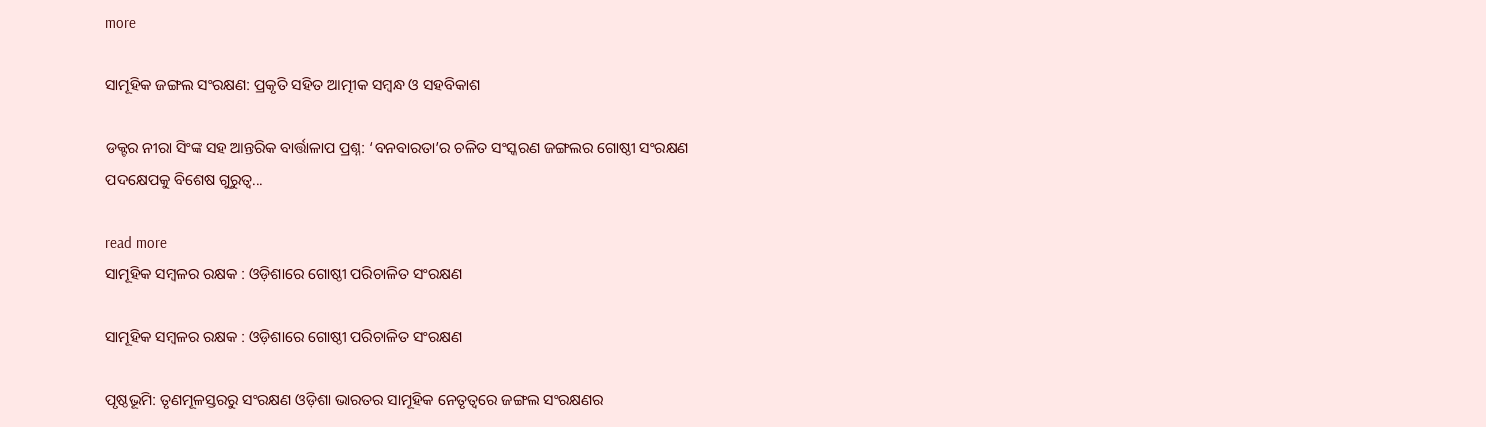more

ସାମୂହିକ ଜଙ୍ଗଲ ସଂରକ୍ଷଣ: ପ୍ରକୃତି ସହିତ ଆତ୍ମୀକ ସମ୍ବନ୍ଧ ଓ ସହବିକାଶ

ଡକ୍ଟର ନୀରା ସିଂଙ୍କ ସହ ଆନ୍ତରିକ ବାର୍ତ୍ତାଳାପ ପ୍ରଶ୍ନ: ‘ବନବାରତା’ର ଚଳିତ ସଂସ୍କରଣ ଜଙ୍ଗଲର ଗୋଷ୍ଠୀ ସଂରକ୍ଷଣ ପଦକ୍ଷେପକୁ ବିଶେଷ ଗୁରୁତ୍ୱ...

read more
ସାମୂହିକ ସମ୍ବଳର ରକ୍ଷକ : ଓଡ଼ିଶାରେ ଗୋଷ୍ଠୀ ପରିଚାଳିତ ସଂରକ୍ଷଣ

ସାମୂହିକ ସମ୍ବଳର ରକ୍ଷକ : ଓଡ଼ିଶାରେ ଗୋଷ୍ଠୀ ପରିଚାଳିତ ସଂରକ୍ଷଣ

ପୃଷ୍ଠଭୂମି: ତୃଣମୂଳସ୍ତରରୁ ସଂରକ୍ଷଣ ଓଡ଼ିଶା ଭାରତର ସାମୂହିକ ନେତୃତ୍ୱରେ ଜଙ୍ଗଲ ସଂରକ୍ଷଣର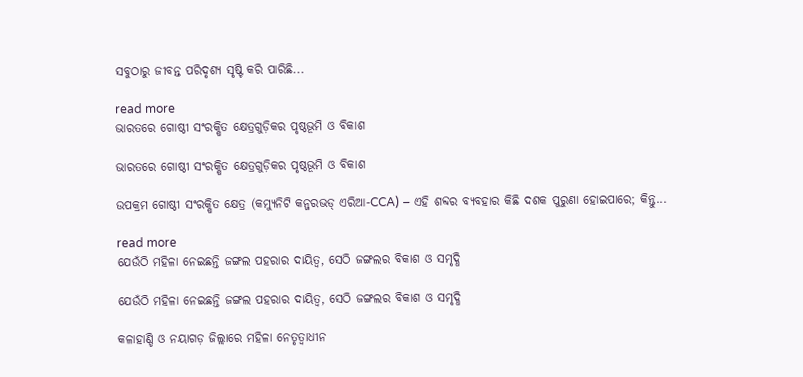ସବୁଠାରୁ ଜୀବନ୍ତ ପରିଦୃଶ୍ୟ ସୃଷ୍ଟି କରି ପାରିଛି...

read more
ଭାରତରେ ଗୋଷ୍ଠୀ ସଂରକ୍ଷିତ କ୍ଷେତ୍ରଗୁଡ଼ିକର ପୃଷ୍ଠଭୂମି ଓ ବିକାଶ

ଭାରତରେ ଗୋଷ୍ଠୀ ସଂରକ୍ଷିତ କ୍ଷେତ୍ରଗୁଡ଼ିକର ପୃଷ୍ଠଭୂମି ଓ ବିକାଶ

ଉପକ୍ରମ ଗୋଷ୍ଠୀ ସଂରକ୍ଷିତ କ୍ଷେତ୍ର (କମ୍ୟୁନିଟି କନ୍ଜରଭଡ୍ ଏରିଆ-CCA) – ଏହି ଶବ୍ଦର ବ୍ୟବହାର କିଛି ଦଶକ ପୁରୁଣା ହୋଇପାରେ; କିନ୍ତୁ...

read more
ଯେଉଁଠି ମହିଳା ନେଇଛନ୍ତି ଜଙ୍ଗଲ ପହରାର ଦାୟିତ୍ୱ, ସେଠି ଜଙ୍ଗଲର ବିକାଶ ଓ ସମୃଦ୍ଧି

ଯେଉଁଠି ମହିଳା ନେଇଛନ୍ତି ଜଙ୍ଗଲ ପହରାର ଦାୟିତ୍ୱ, ସେଠି ଜଙ୍ଗଲର ବିକାଶ ଓ ସମୃଦ୍ଧି

କଳାହାଣ୍ଡି ଓ ନୟାଗଡ଼ ଜିଲ୍ଲାରେ ମହିଳା ନେତୃତ୍ୱାଧୀନ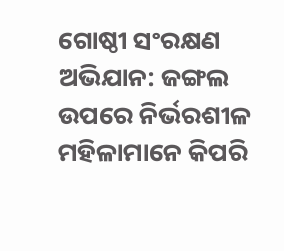ଗୋଷ୍ଠୀ ସଂରକ୍ଷଣ ଅଭିଯାନ: ଜଙ୍ଗଲ ଉପରେ ନିର୍ଭରଶୀଳ ମହିଳାମାନେ କିପରି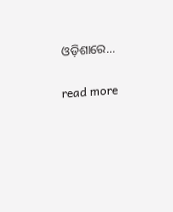ଓଡ଼ିଶାରେ...

read more